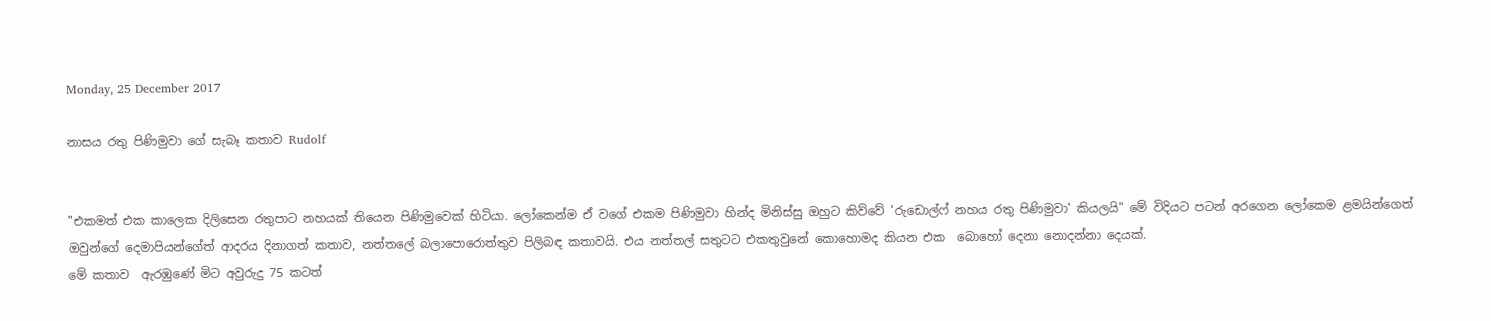Monday, 25 December 2017

නාසය රතු පිණිමුවා ගේ සැබෑ කතාව Rudolf


"එකමත් එක කාලෙක දිලිසෙන රතුපාට නහයක් තියෙන පිණිමුවෙක් හිටියා. ලෝකෙන්ම ඒ වගේ එකම පිණිමුවා හින්ද මිනිස්සු ඔහුට කිව්වේ 'රුඩොල්ෆ් නහය රතු පිණිමුවා' කියලයි" මේ විදියට පටන් අරගෙන ලෝකෙම ළමයින්ගෙත් ඔවුන්ගේ දෙමාපියන්ගේත් ආදරය දිනාගත් කතාව, නත්තලේ බලාපොරොත්තුව පිලිබඳ කතාවයි. එය නත්තල් සතුටට එකතුවුනේ කොහොමද කියන එක  බොහෝ දෙනා නොදන්නා දෙයක්.
මේ කතාව  ඇරඹුණේ මිට අවුරුදු 75 කටත්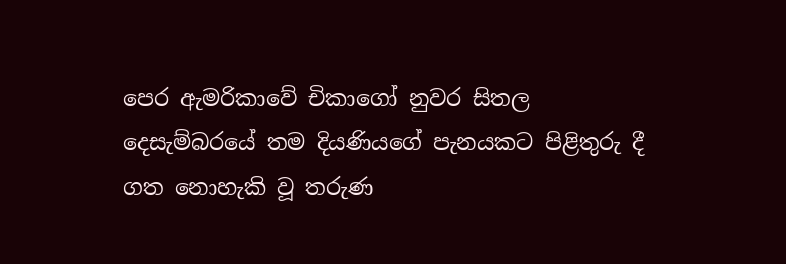පෙර ඇමරිකාවේ චිකාගෝ නුවර සිතල දෙසැම්බරයේ තම දියණියගේ පැනයකට පිළිතුරු දී ගත නොහැකි වූ තරුණ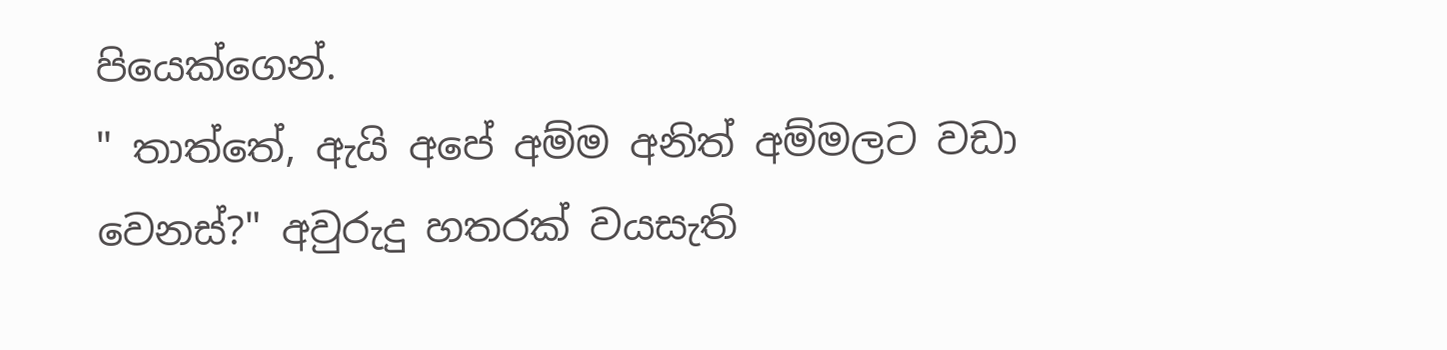පියෙක්ගෙන්.
" තාත්තේ, ඇයි අපේ අම්ම අනිත් අම්මලට වඩා වෙනස්?" අවුරුදු හතරක් වයසැති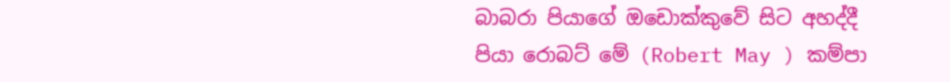බාබරා පියාගේ ඔඩොක්කුවේ සිට අහද්දී පියා රොබට් මේ (Robert May ) කම්පා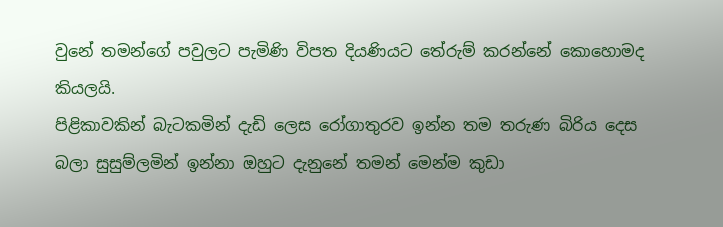වුනේ තමන්ගේ පවුලට පැමිණි විපත දියණියට තේරුම් කරන්නේ කොහොමද කියලයි.
පිළිකාවකින් බැටකමින් දැඩි ලෙස රෝගාතුරව ඉන්න තම තරුණ බිරිය දෙස බලා සුසුම්ලමින් ඉන්නා ඔහුට දැනුනේ තමන් මෙන්ම කුඩා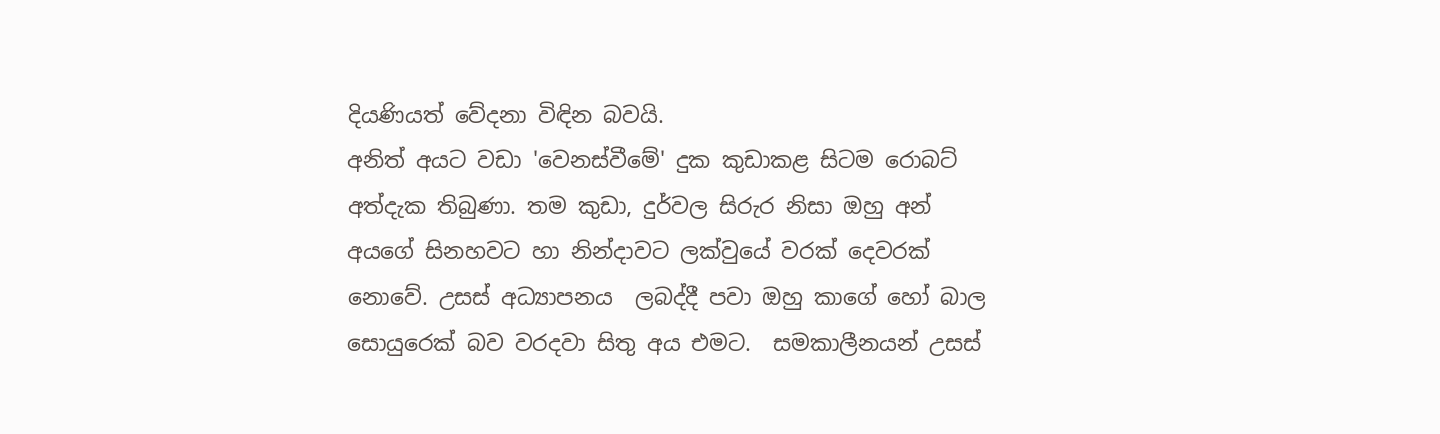දියණියත් වේදනා විඳින බවයි.
අනිත් අයට වඩා 'වෙනස්වීමේ' දුක කුඩාකළ සිටම රොබට් අත්දැක තිබුණා. තම කුඩා, දුර්වල සිරුර නිසා ඔහු අන් අයගේ සිනහවට හා නින්දාවට ලක්වුයේ වරක් දෙවරක් නොවේ. උසස් අධ්‍යාපනය  ලබද්දී පවා ඔහු කාගේ හෝ බාල සොයුරෙක් බව වරදවා සිතු අය එමට.  සමකාලීනයන් උසස්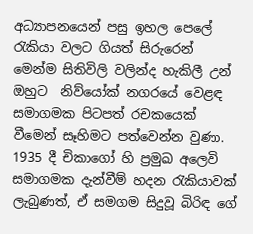අධ්‍යාපනයෙන් පසු ඉහල පෙලේ රැකියා වලට ගියත් සිරුරෙන් මෙන්ම සිතිවිලි වලින්ද හැකිලී උන් ඔහුට  නිව්යෝක් නගරයේ වෙළඳ සමාගමක පිටපත් රචකයෙක් වීමෙන් සෑහිමට පත්වෙන්න වුණා. 1935 දී චිකාගෝ හි ප්‍රමුඛ අලෙවි සමාගමක දැන්වීම් හදන රැකියාවක් ලැබුණත්, ඒ සමගම සිදුවූ බිරිඳ ගේ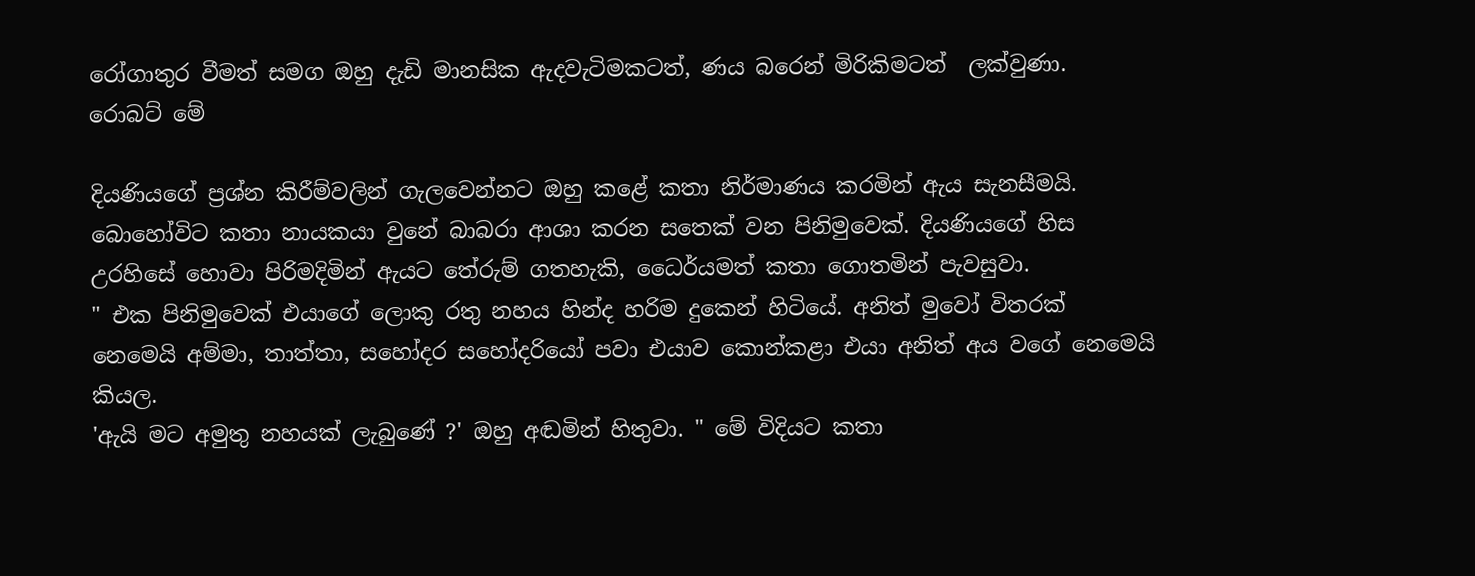රෝගාතුර වීමත් සමග ඔහු දැඩි මානසික ඇදවැටිමකටත්, ණය බරෙන් මිරිකිමටත්  ලක්වුණා.
රොබට් මේ

දියණියගේ ප්‍රශ්න කිරීම්වලින් ගැලවෙන්නට ඔහු කළේ කතා නිර්මාණය කරමින් ඇය සැනසීමයි. බොහෝවිට කතා නායකයා වුනේ බාබරා ආශා කරන සතෙක් වන පිනිමුවෙක්. දියණියගේ හිස උරහිසේ හොවා පිරිමදිමින් ඇයට තේරුම් ගතහැකි, ධෛර්යමත් කතා ගොතමින් පැවසුවා.
" එක පිනිමුවෙක් එයාගේ ලොකු රතු නහය හින්ද හරිම දුකෙන් හිටියේ. අනිත් මුවෝ විතරක් නෙමෙයි අම්මා, තාත්තා, සහෝදර සහෝදරියෝ පවා එයාව කොන්කළා එයා අනිත් අය වගේ නෙමෙයි කියල.
'ඇයි මට අමුතු නහයක් ලැබුණේ ?' ඔහු අඬමින් හිතුවා. " මේ විදියට කතා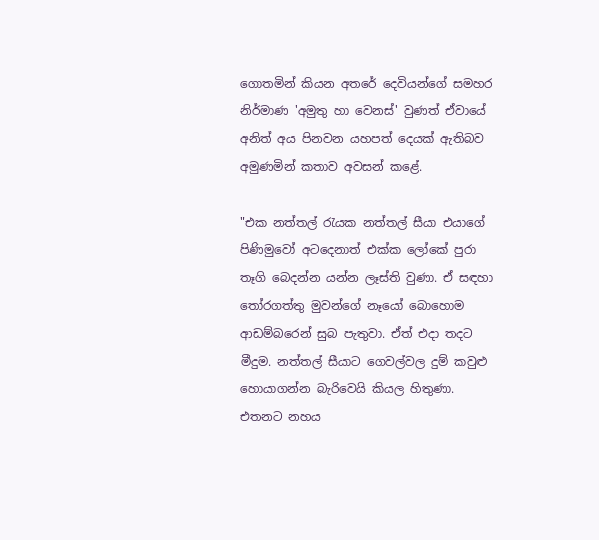ගොතමින් කියන අතරේ දෙවියන්ගේ සමහර නිර්මාණ 'අමුතු හා වෙනස්' වුණත් ඒවායේ අනිත් අය පිනවන යහපත් දෙයක් ඇතිබව අමුණමින් කතාව අවසන් කළේ.

"එක නත්තල් රැයක නත්තල් සීයා එයාගේ පිණිමුවෝ අටදෙනාත් එක්ක ලෝකේ පුරා තෑගි බෙදන්න යන්න ලෑස්ති වුණා. ඒ සඳහා තෝරගත්තු මුවන්ගේ නෑයෝ බොහොම ආඩම්බරෙන් සුබ පැතුවා. ඒත් එදා තදට මීදුම. නත්තල් සීයාට ගෙවල්වල දුම් කවුළු හොයාගන්න බැරිවෙයි කියල හිතුණා. එතනට නහය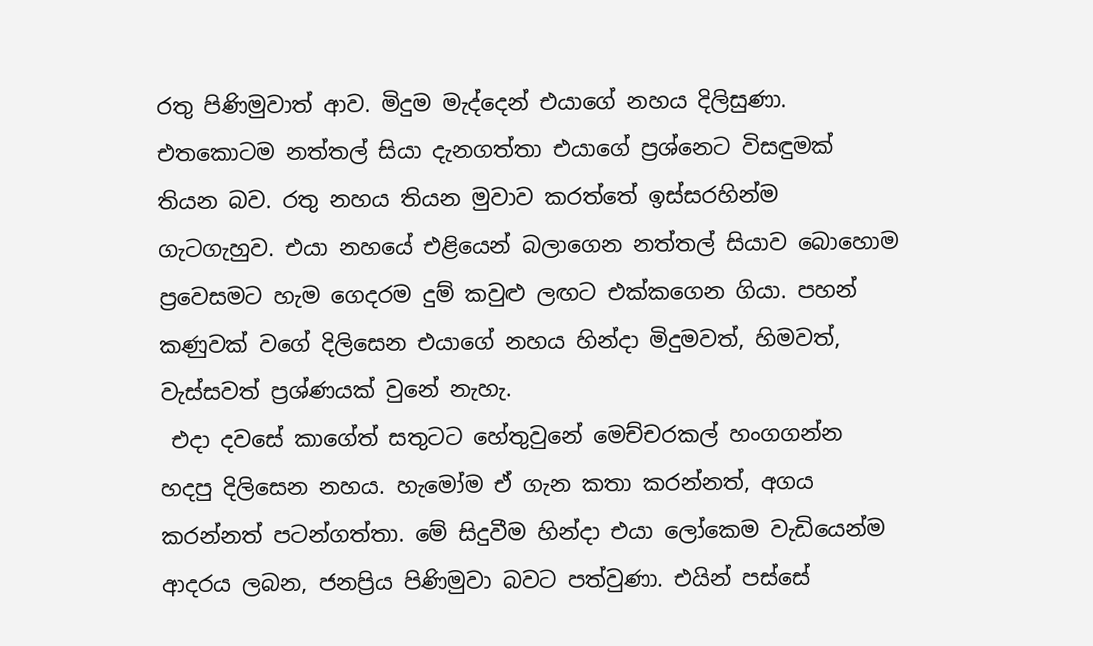රතු පිණිමුවාත් ආව. මිදුම මැද්දෙන් එයාගේ නහය දිලිසුණා. එතකොටම නත්තල් සියා දැනගත්තා එයාගේ ප්‍රශ්නෙට විසඳුමක් තියන බව. රතු නහය තියන මුවාව කරත්තේ ඉස්සරහින්ම ගැටගැහුව. එයා නහයේ එළියෙන් බලාගෙන නත්තල් සියාව බොහොම ප්‍රවෙසමට හැම ගෙදරම දුම් කවුළු ලඟට එක්කගෙන ගියා. පහන් කණුවක් වගේ දිලිසෙන එයාගේ නහය හින්දා මිදුමවත්, හිමවත්, වැස්සවත් ප්‍රශ්ණයක් වුනේ නැහැ.
 එදා දවසේ කාගේත් සතුටට හේතුවුනේ මෙච්චරකල් හංගගන්න හදපු දිලිසෙන නහය. හැමෝම ඒ ගැන කතා කරන්නත්, අගය කරන්නත් පටන්ගත්තා. මේ සිදුවීම හින්දා එයා ලෝකෙම වැඩියෙන්ම ආදරය ලබන, ජනප්‍රිය පිණිමුවා බවට පත්වුණා. එයින් පස්සේ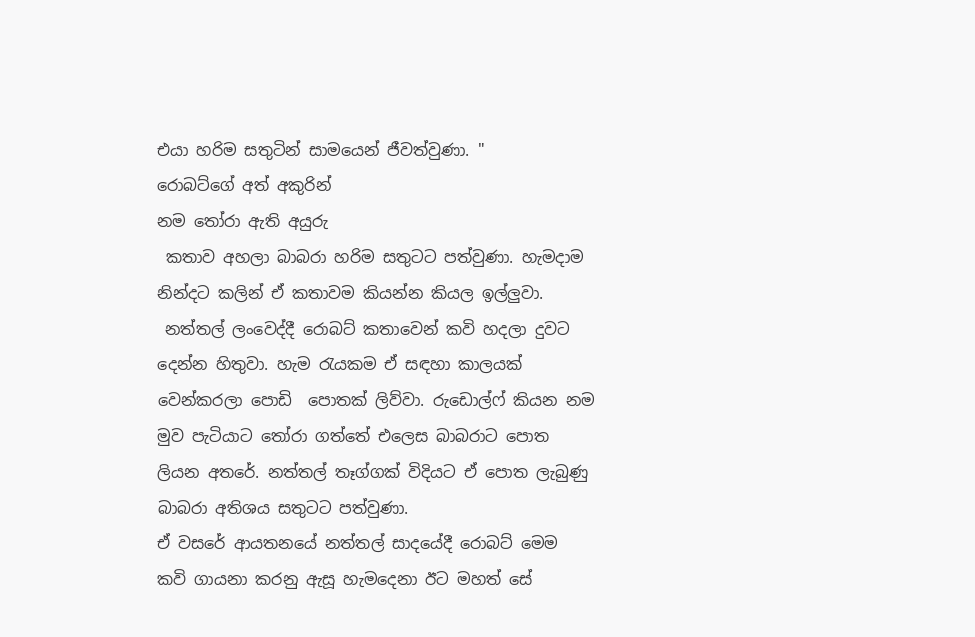එයා හරිම සතුටින් සාමයෙන් ජීවත්වුණා. "
රොබට්ගේ අත් අකුරින්
නම තෝරා ඇති අයුරු
 කතාව අහලා බාබරා හරිම සතුටට පත්වුණා. හැමදාම නින්දට කලින් ඒ කතාවම කියන්න කියල ඉල්ලුවා.
 නත්තල් ලංවෙද්දී රොබට් කතාවෙන් කවි හදලා දුවට දෙන්න හිතුවා. හැම රැයකම ඒ සඳහා කාලයක් වෙන්කරලා පොඩි  පොතක් ලිව්වා. රුඩොල්ෆ් කියන නම මුව පැටියාට තෝරා ගත්තේ එලෙස බාබරාට පොත ලියන අතරේ. නත්තල් තෑග්ගක් විදියට ඒ පොත ලැබුණු බාබරා අතිශය සතුටට පත්වුණා.
ඒ වසරේ ආයතනයේ නත්තල් සාදයේදී රොබට් මෙම කවි ගායනා කරනු ඇසූ හැමදෙනා ඊට මහත් සේ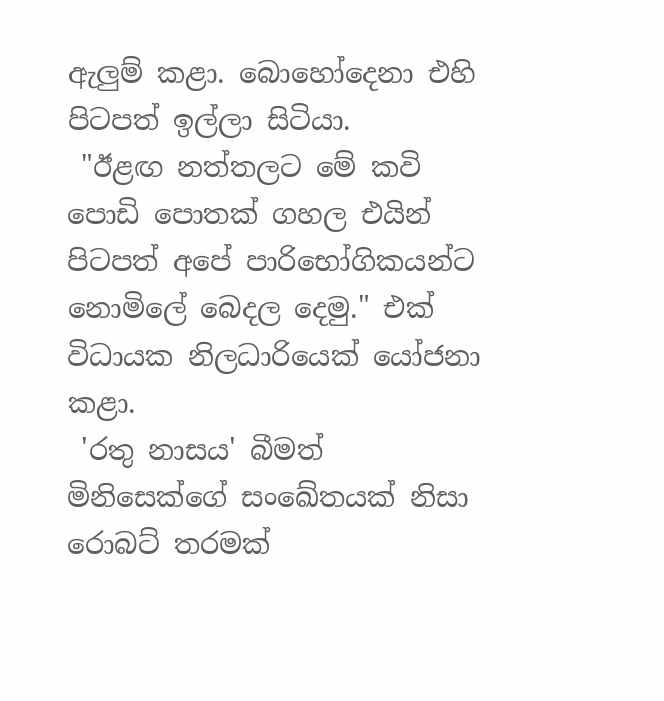ඇලුම් කළා. බොහෝදෙනා එහි පිටපත් ඉල්ලා සිටියා.
 "ඊළඟ නත්තලට මේ කවි පොඩි පොතක් ගහල එයින් පිටපත් අපේ පාරිභෝගිකයන්ට නොමිලේ බෙදල දෙමු." එක් විධායක නිලධාරියෙක් යෝජනා කළා.
 'රතු නාසය' බීමත් මිනිසෙක්ගේ සංඛේතයක් නිසා රොබට් තරමක්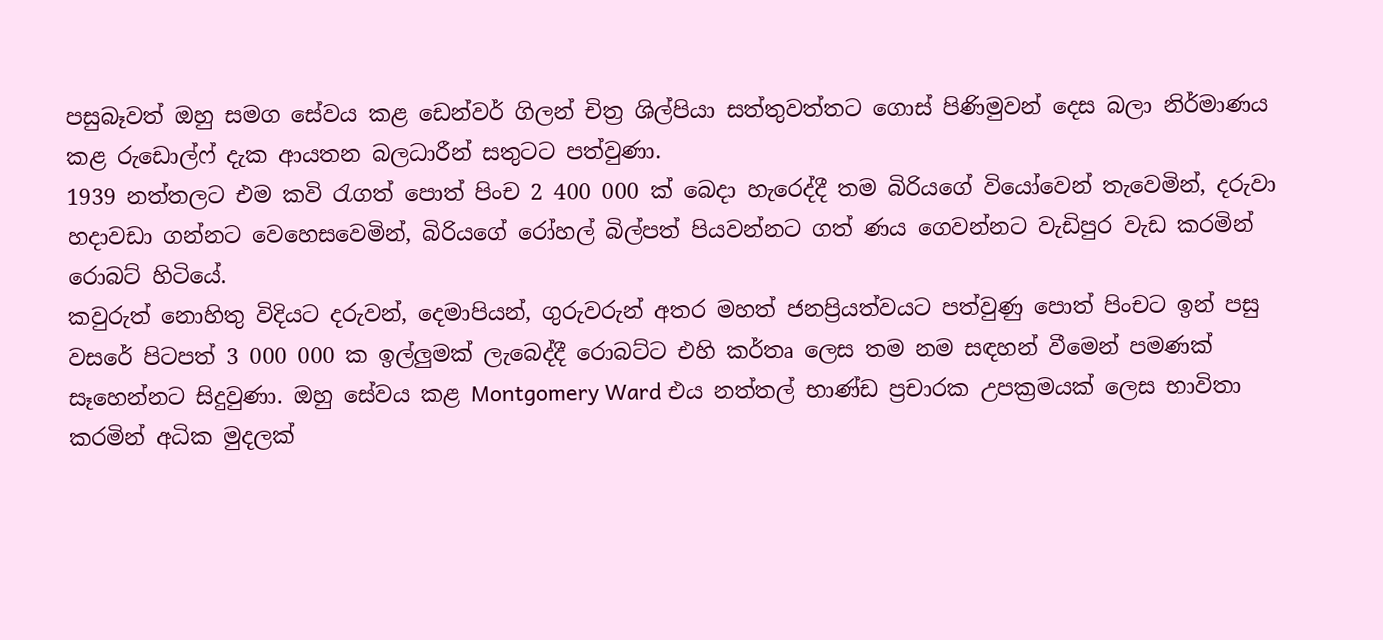පසුබෑවත් ඔහු සමග සේවය කළ ඩෙන්වර් ගිලන් චිත්‍ර ශිල්පියා සත්තුවත්තට ගොස් පිණිමුවන් දෙස බලා නිර්මාණය කළ රුඩොල්ෆ් දැක ආයතන බලධාරීන් සතුටට පත්වුණා.
1939 නත්තලට එම කවි රැගත් පොත් පිංච 2 400 000 ක් බෙදා හැරෙද්දී තම බිරියගේ වියෝවෙන් තැවෙමින්, දරුවා හදාවඩා ගන්නට වෙහෙසවෙමින්, බිරියගේ රෝහල් බිල්පත් පියවන්නට ගත් ණය ගෙවන්නට වැඩිපුර වැඩ කරමින් රොබට් හිටියේ.
කවුරුත් නොහිතු විදියට දරුවන්, දෙමාපියන්, ගුරුවරුන් අතර මහත් ජනප්‍රියත්වයට පත්වුණු පොත් පිංචට ඉන් පසු  වසරේ පිටපත් 3 000 000 ක ඉල්ලුමක් ලැබෙද්දී රොබට්ට එහි කර්තෘ ලෙස තම නම සඳහන් වීමෙන් පමණක් සෑහෙන්නට සිදුවුණා. ඔහු සේවය කළ Montgomery Ward එය නත්තල් භාණ්ඩ ප්‍රචාරක උපක්‍රමයක් ලෙස භාවිතා කරමින් අධික මුදලක්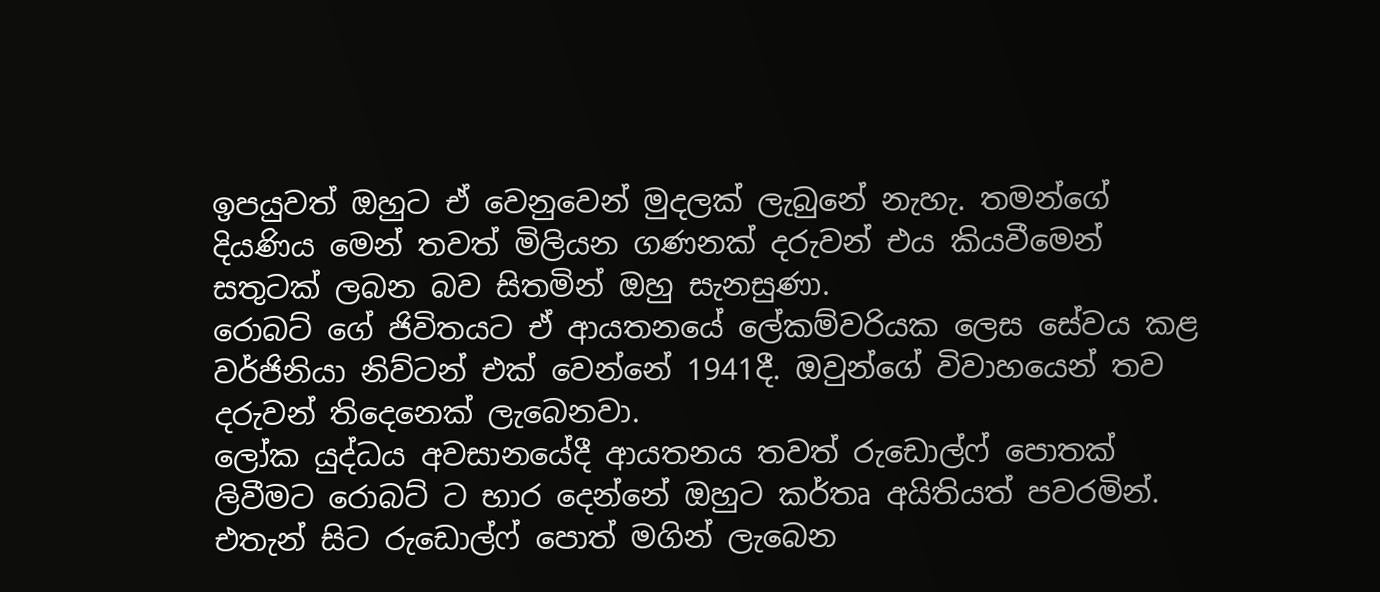ඉපයුවත් ඔහුට ඒ වෙනුවෙන් මුදලක් ලැබුනේ නැහැ. තමන්ගේ දියණිය මෙන් තවත් මිලියන ගණනක් දරුවන් එය කියවීමෙන් සතුටක් ලබන බව සිතමින් ඔහු සැනසුණා.
රොබට් ගේ ජිවිතයට ඒ ආයතනයේ ලේකම්වරියක ලෙස සේවය කළ වර්ජිනියා නිව්ටන් එක් වෙන්නේ 1941දී. ඔවුන්ගේ විවාහයෙන් තව දරුවන් තිදෙනෙක් ලැබෙනවා.
ලෝක යුද්ධය අවසානයේදී ආයතනය තවත් රුඩොල්ෆ් පොතක් ලිවීමට රොබට් ට භාර දෙන්නේ ඔහුට කර්තෘ අයිතියත් පවරමින්. එතැන් සිට රුඩොල්ෆ් පොත් මගින් ලැබෙන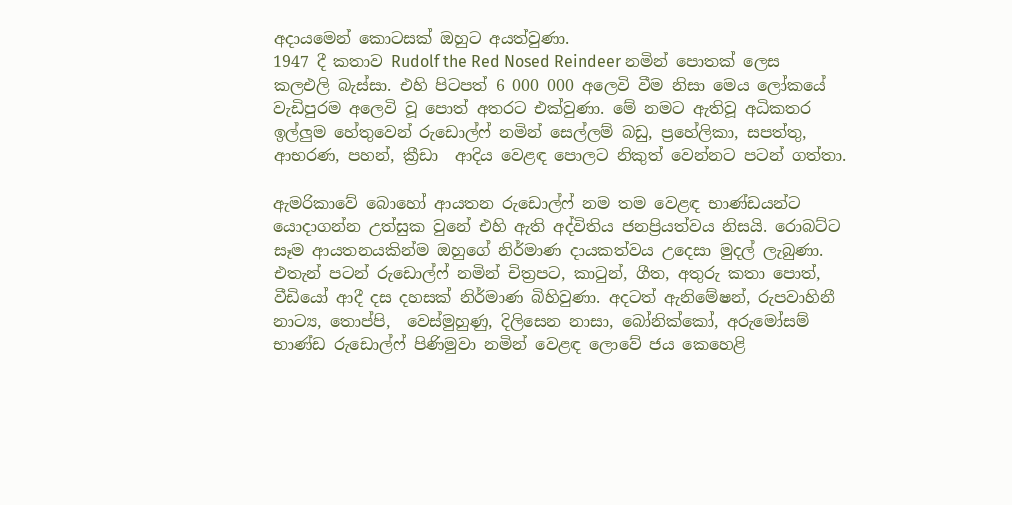අදායමෙන් කොටසක් ඔහුට අයත්වුණා.
1947 දී කතාව Rudolf the Red Nosed Reindeer නමින් පොතක් ලෙස කලඑලි බැස්සා. එහි පිටපත් 6 000 000 අලෙවි වීම නිසා මෙය ලෝකයේ වැඩිපුරම අලෙවි වූ පොත් අතරට එක්වුණා. මේ නමට ඇතිවූ අධිකතර ඉල්ලුම හේතුවෙන් රුඩොල්ෆ් නමින් සෙල්ලම් බඩු, ප්‍රහේලිකා, සපත්තු, ආභරණ, පහන්, ක්‍රීඩා  ආදිය වෙළඳ පොලට නිකුත් වෙන්නට පටන් ගත්තා.

ඇමරිකාවේ බොහෝ ආයතන රුඩොල්ෆ් නම තම වෙළඳ භාණ්ඩයන්ට යොදාගන්න උත්සුක වුනේ එහි ඇති අද්විතිය ජනප්‍රියත්වය නිසයි. රොබට්ට සෑම ආයතනයකින්ම ඔහුගේ නිර්මාණ දායකත්වය උදෙසා මුදල් ලැබුණා.
එතැන් පටන් රුඩොල්ෆ් නමින් චිත්‍රපට, කාටුන්, ගීත, අතුරු කතා පොත්, වීඩියෝ ආදී දස දහසක් නිර්මාණ බිහිවුණා. අදටත් ඇනිමේෂන්, රුපවාහිනී නාට්‍ය, තොප්පි,  වෙස්මුහුණු, දිලිසෙන නාසා, බෝනික්කෝ, අරුමෝසම් භාණ්ඩ රුඩොල්ෆ් පිණිමුවා නමින් වෙළඳ ලොවේ ජය කෙහෙළි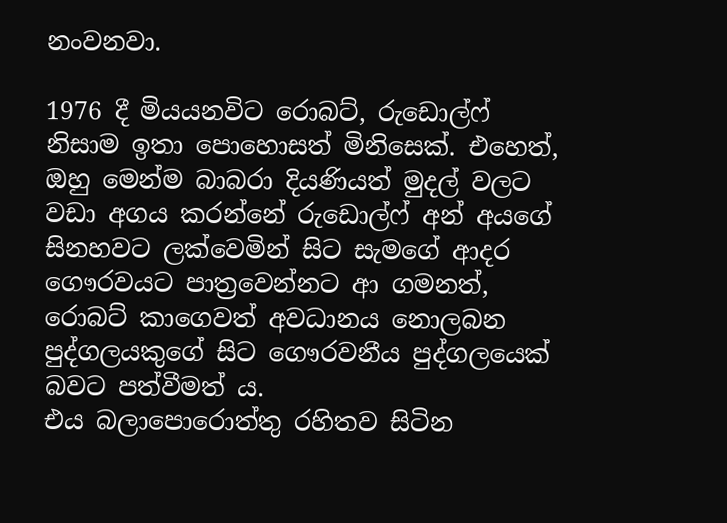නංවනවා.

1976 දී මියයනවිට රොබට්, රුඩොල්ෆ් නිසාම ඉතා පොහොසත් මිනිසෙක්. එහෙත්, ඔහු මෙන්ම බාබරා දියණියත් මුදල් වලට වඩා අගය කරන්නේ රුඩොල්ෆ් අන් අයගේ සිනහවට ලක්වෙමින් සිට සැමගේ ආදර ගෞරවයට පාත්‍රවෙන්නට ආ ගමනත්, රොබට් කාගෙවත් අවධානය නොලබන පුද්ගලයකුගේ සිට ගෞරවනීය පුද්ගලයෙක් බවට පත්වීමත් ය.
එය බලාපොරොත්තු රහිතව සිටින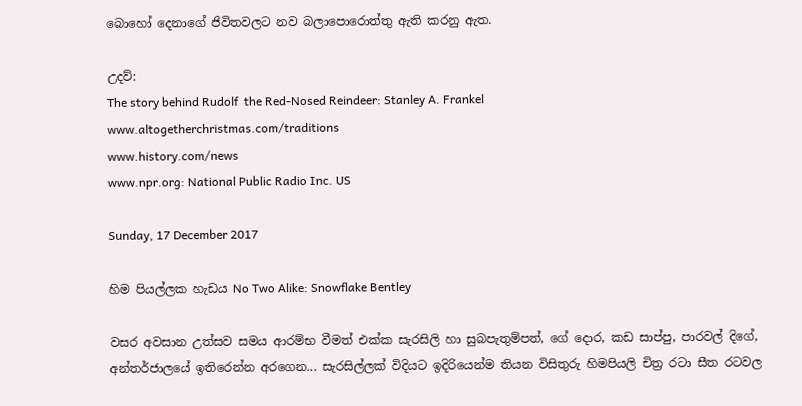බොහෝ දෙනාගේ ජිවිතවලට නව බලාපොරොත්තු ඇති කරනු ඇත.

උදව්:
The story behind Rudolf  the Red-Nosed Reindeer: Stanley A. Frankel
www.altogetherchristmas.com/traditions
www.history.com/news
www.npr.org: National Public Radio Inc. US

Sunday, 17 December 2017

හිම පියල්ලක හැඩය No Two Alike: Snowflake Bentley

වසර අවසාන උත්සව සමය ආරම්භ වීමත් එක්ක සැරසිලි හා සුබපැතුම්පත්, ගේ දොර, කඩ සාප්පු, පාරවල් දිගේ, අන්තර්ජාලයේ ඉතිරෙන්න අරගෙන... සැරසිල්ලක් විදියට ඉදිරියෙන්ම තියන විසිතුරු හිමපියලි චිත්‍ර රටා සීත රටවල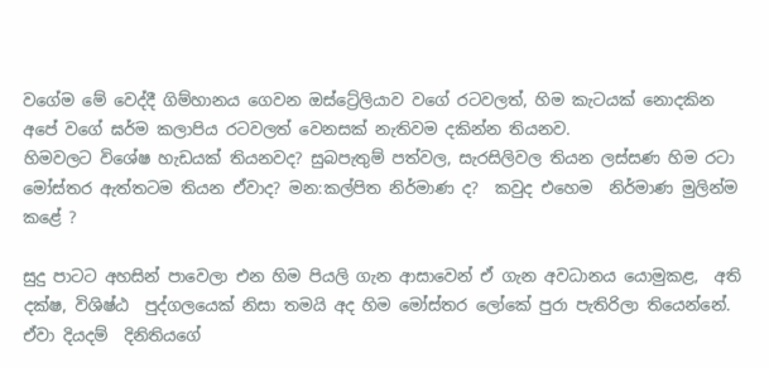වගේම මේ වෙද්දී ගිම්හානය ගෙවන ඔස්ට්‍රේලියාව වගේ රටවලත්, හිම කැටයක් නොදකින අපේ වගේ ඝර්ම කලාපිය රටවලත් වෙනසක් නැතිවම දකින්න තියනව.
හිමවලට විශේෂ හැඩයක් තියනවද? සුබපැතුම් පත්වල, සැරසිලිවල තියන ලස්සණ හිම රටා මෝස්‌තර ඇත්තටම තියන ඒවාද? මන:කල්පිත නිර්මාණ ද?  කවුද එහෙම  නිර්මාණ මුලින්ම කළේ ?

සුදු පාටට අහසින් පාවෙලා එන හිම පියලි ගැන ආසාවෙන් ඒ ගැන අවධානය යොමුකළ,  අති දක්ෂ, විශිෂ්ඨ  පුද්ගලයෙක් නිසා තමයි අද හිම මෝස්‌තර ලෝකේ පුරා පැතිරිලා තියෙන්නේ. ඒවා දියදම්  දිනිතියගේ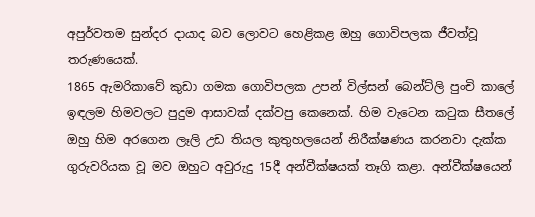අපුර්වතම සුන්දර දායාද බව ලොවට හෙළිකළ ඔහු ගොවිපලක ජීවත්වූ තරුණයෙක්.
1865 ඇමරිකාවේ කුඩා ගමක ගොවිපලක උපන් විල්සන් බෙන්ට්ලි පුංචි කාලේ ඉඳලම හිමවලට පුදුම ආසාවක් දක්වපු කෙනෙක්. හිම වැටෙන කටුක සීතලේ ඔහු හිම අරගෙන ලෑලි උඩ තියල කුතුහලයෙන් නිරීක්ෂණය කරනවා දැක්ක ගුරුවරියක වූ මව ඔහුට අවුරුදු 15දී අන්වීක්ෂයක් තෑගි කළා. අන්වීක්ෂයෙන්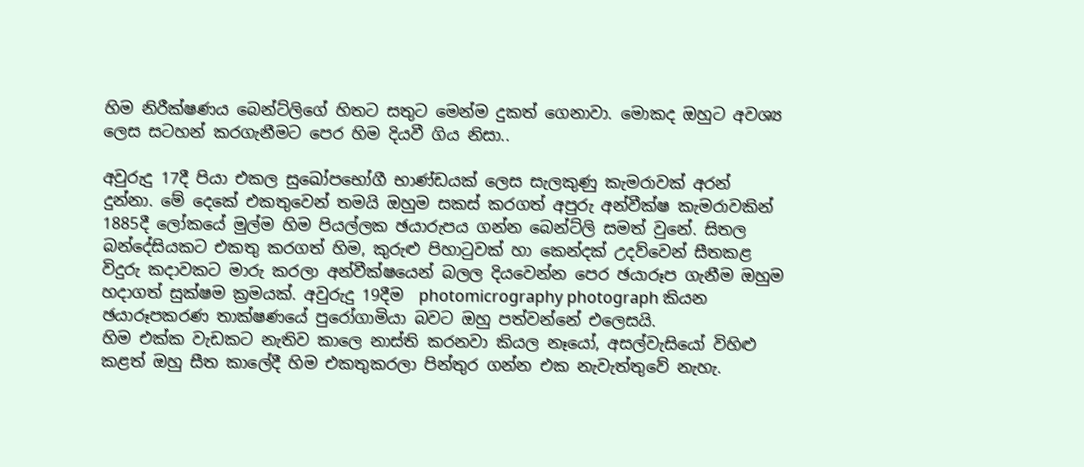හිම නිරීක්ෂණය බෙන්ට්ලිගේ හිතට සතුට මෙන්ම දුකත් ගෙනාවා. මොකද ඔහුට අවශ්‍ය ලෙස සටහන් කරගැනීමට පෙර හිම දියවී ගිය නිසා..

අවුරුදු 17දී පියා එකල සුඛෝපභෝගී භාණ්ඩයක් ලෙස සැලකුණු කැමරාවක් අරන් දුන්නා. මේ දෙකේ එකතුවෙන් තමයි ඔහුම සකස් කරගත් අපුරු අන්වීක්ෂ කැමරාවකින් 1885දී ලෝකයේ මුල්ම හිම පියල්ලක ඡයාරුපය ගන්න බෙන්ට්ලි සමත් වුනේ. සිතල බන්දේසියකට එකතු කරගත් හිම, කුරුළු පිහාටුවක් හා කෙන්දක් උදව්වෙන් සීතකළ  විදුරු කදාවකට මාරු කරලා අන්වීක්ෂයෙන් බලල දියවෙන්න පෙර ඡයාරූප ගැනීම ඔහුම හදාගත් සුක්ෂම ක්‍රමයක්. අවුරුදු 19දීම  photomicrography photograph කියන ඡයාරූපකරණ තාක්ෂණයේ පුරෝගාමියා බවට ඔහු පත්වන්නේ එලෙසයි.
හිම එක්ක වැඩකට නැතිව කාලෙ නාස්ති කරනවා කියල නෑයෝ, අසල්වැසියෝ විහිළු කළත් ඔහු සීත කාලේදී හිම එකතුකරලා පින්තුර ගන්න එක නැවැත්තුවේ නැහැ.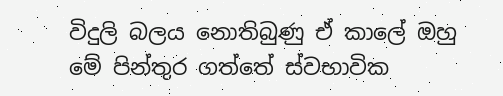විදුලි බලය නොතිබුණු ඒ කාලේ ඔහු මේ පින්තුර ගත්තේ ස්වභාවික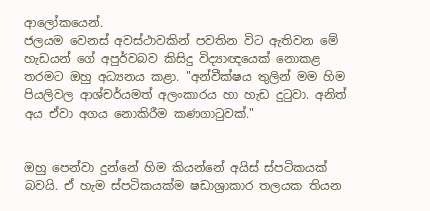ආලෝකයෙන්.
ජලයම වෙනස් අවස්ථාවකින් පවතින විට ඇතිවන මේ හැඩයන් ගේ අපුර්වබව කිසිදු විද්‍යාඥයෙක් නොකළ තරමට ඔහු අධ්‍යනය කළා. "අන්වීක්ෂය තුලින් මම හිම පියලිවල ආශ්චර්යමත් අලංකාරය හා හැඩ දුටුවා. අනිත් අය ඒවා අගය නොකිරීම කණගාටුවක්."


ඔහු පෙන්වා දුන්නේ හිම කියන්නේ අයිස් ස්පටිකයක් බවයි. ඒ හැම ස්පටිකයක්ම ෂඩාශ්‍රාකාර තලයක තියන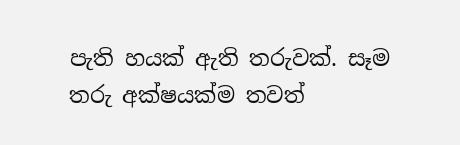පැති හයක් ඇති තරුවක්. සෑම තරු අක්ෂයක්ම තවත්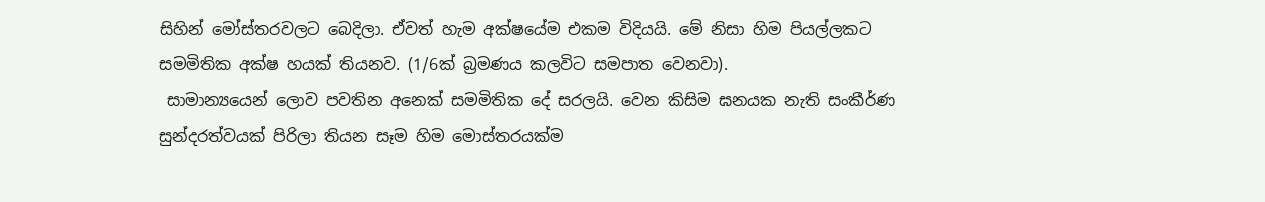සිහින් මෝස්තරවලට බෙදිලා. ඒවත් හැම අක්ෂයේම එකම විදියයි. මේ නිසා හිම පියල්ලකට සමමිතික අක්ෂ හයක් තියනව. (1/6ක් බ්‍රමණය කලවිට සමපාත වෙනවා).
 සාමාන්‍යයෙන් ලොව පවතින අනෙක් සමමිතික දේ සරලයි. වෙන කිසිම ඝනයක නැති සංකීර්ණ සුන්දරත්වයක් පිරිලා තියන සෑම හිම මොස්තරයක්ම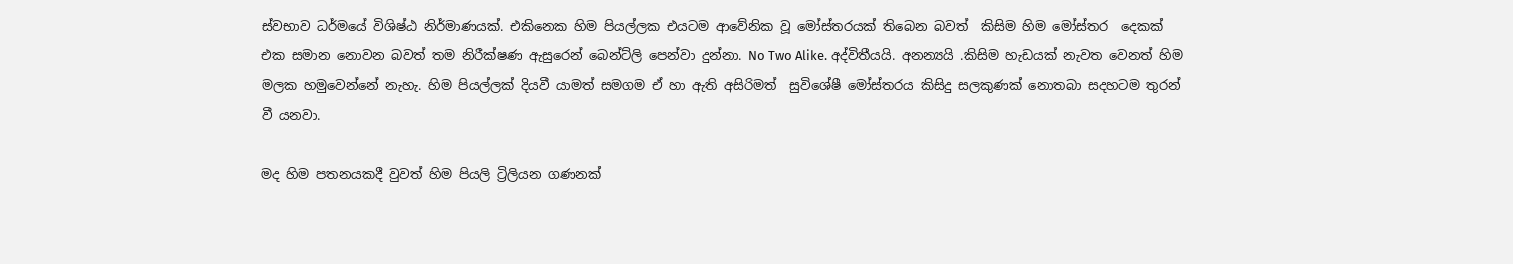ස්වභාව ධර්මයේ විශිෂ්ඨ නිර්මාණයක්. එකිනෙක හිම පියල්ලක එයටම ආවේනික වූ මෝස්තරයක් තිබෙන බවත්  කිසිම හිම මෝස්‌තර  දෙකක් එක සමාන නොවන බවත් තම නිරීක්ෂණ ඇසුරෙන් බෙන්ට්ලි පෙන්වා දුන්නා. No Two Alike. අද්විතීයයි. අනන්‍යයි .කිසිම හැඩයක් නැවත වෙනත් හිම මලක හමුවෙන්නේ නැහැ. හිම පියල්ලක් දියවී යාමත් සමගම ඒ හා ඇති අසිරිමත්  සුවිශේෂී මෝස්තරය කිසිදු සලකුණක් නොතබා සදහටම තුරන් වී යනවා.

මද හිම පතනයකදී වුවත් හිම පියලි ට්‍රිලියන ගණනක්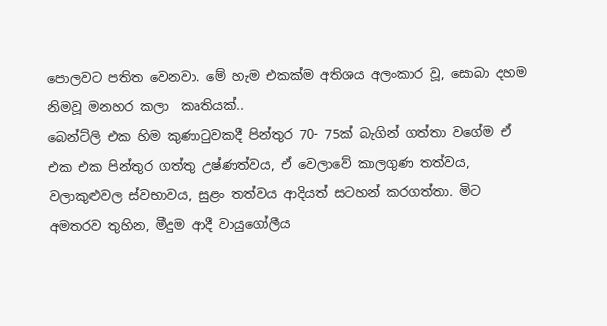පොලවට පතිත වෙනවා. මේ හැම එකක්ම අතිශය අලංකාර වූ, සොබා දහම නිමවූ මනහර කලා  කෘතියක්..
බෙන්ට්ලි එක හිම කුණාටුවකදී පින්තුර 70- 75ක් බැගින් ගත්තා වගේම ඒ එක එක පින්තුර ගත්තු උෂ්ණත්වය, ඒ වෙලාවේ කාලගුණ තත්වය, වලාකුළුවල ස්වභාවය, සුළං තත්වය ආදියත් සටහන් කරගත්තා. මිට අමතරව තුහින, මීදුම ආදී වායුගෝලීය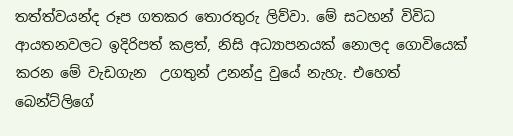තත්ත්වයන්ද රූප ගතකර තොරතුරු ලිව්වා. මේ සටහන් විවිධ ආයතනවලට ඉදිරිපත් කළත්, නිසි අධ්‍යාපනයක් නොලද ගොවියෙක් කරන මේ වැඩගැන  උගතුන් උනන්දු වුයේ නැහැ. එහෙත් බෙන්ට්ලිගේ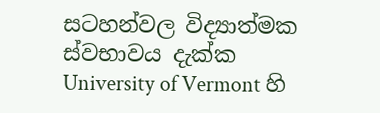සටහන්වල විද්‍යාත්මක ස්වභාවය දැක්ක University of Vermont හි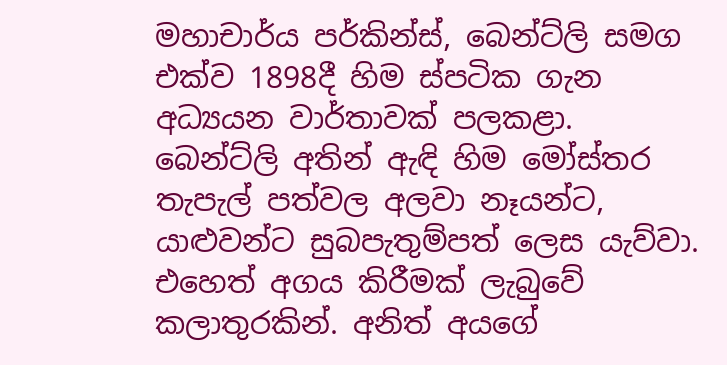මහාචාර්ය පර්කින්ස්, බෙන්ට්ලි සමග එක්ව 1898දී හිම ස්පටික ගැන අධ්‍යයන වාර්තාවක් පලකළා.
බෙන්ට්ලි අතින් ඇඳි හිම මෝස්‌තර තැපැල් පත්වල අලවා නෑයන්ට, යාළුවන්ට සුබපැතුම්පත් ලෙස යැව්වා. එහෙත් අගය කිරීමක් ලැබුවේ කලාතුරකින්. අනිත් අයගේ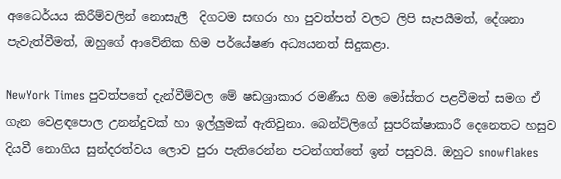අධෛර්යය කිරීම්වලින් නොසැලී  දිගටම සඟරා හා පුවත්පත් වලට ලිපි සැපයීමත්, දේශනා පැවැත්වීමත්, ඔහුගේ ආවේනික හිම පර්යේෂණ අධ්‍යයනත් සිදුකළා.

NewYork Times පුවත්පතේ දැන්වීම්වල මේ ෂඩශ්‍රාකාර රමණීය හිම මෝස්‌තර පළවීමත් සමග ඒ ගැන වෙළඳපොල උනන්දුවක් හා ඉල්ලුමක් ඇතිවුනා. බෙන්ට්ලිගේ සුපරික්ෂාකාරී දෙනෙතට හසුව දියවී නොගිය සුන්දරත්වය ලොව පුරා පැතිරෙන්න පටන්ගත්තේ ඉන් පසුවයි. ඔහුට snowflakes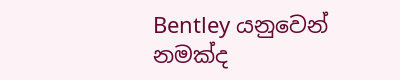Bentley යනුවෙන් නමක්ද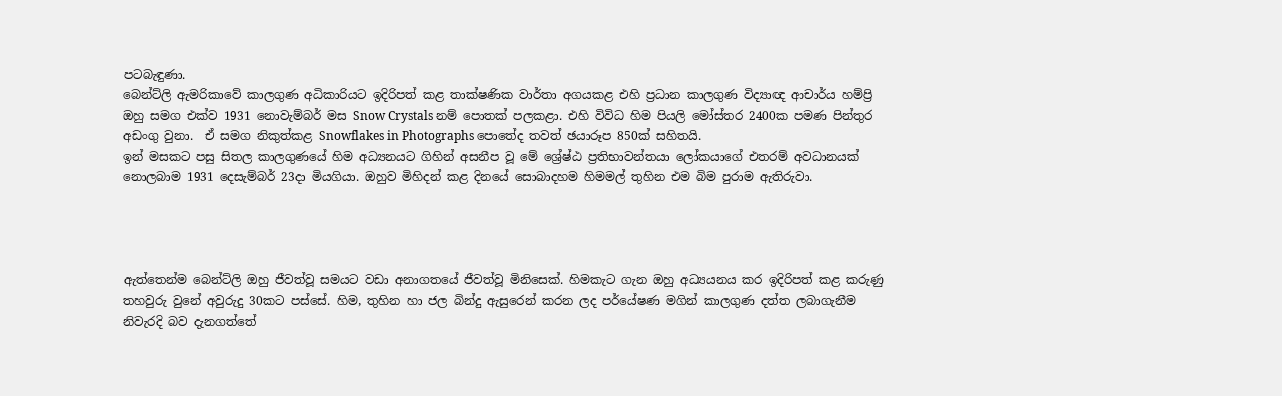පටබැඳුණා.
බෙන්ට්ලි ඇමරිකාවේ කාලගුණ අධිකාරියට ඉදිරිපත් කළ තාක්ෂණික වාර්තා අගයකළ එහි ප්‍රධාන කාලගුණ විද්‍යාඥ ආචාර්ය හම්ප්‍රි ඔහු සමග එක්ව 1931 නොවැම්බර් මස Snow Crystals නම් පොතක් පලකළා. එහි විවිධ හිම පියලි මෝස්‌තර 2400ක පමණ පින්තුර අඩංගු වුනා.  ඒ සමග නිකුත්කළ Snowflakes in Photographs පොතේද තවත් ඡයාරූප 850ක් සහිතයි.
ඉන් මසකට පසු සිතල කාලගුණයේ හිම අධ්‍යනයට ගිහින් අසනීප වූ මේ ශ්‍රේෂ්ඨ ප්‍රතිභාවන්තයා ලෝකයාගේ එතරම් අවධානයක් නොලබාම 1931 දෙසැම්බර් 23දා මියගියා. ඔහුව මිහිදන් කළ දිනයේ සොබාදහම හිමමල් තුහින එම බිම පුරාම ඇතිරුවා.




ඇත්තෙන්ම බෙන්ට්ලි ඔහු ජීවත්වූ සමයට වඩා අනාගතයේ ජීවත්වූ මිනිසෙක්. හිමකැට ගැන ඔහු අධ්‍යයනය කර ඉදිරිපත් කළ කරුණු තහවුරු වුනේ අවුරුදු 30කට පස්සේ. හිම, තුහින හා ජල බින්දු ඇසුරෙන් කරන ලද පර්යේෂණ මගින් කාලගුණ දත්ත ලබාගැනීම නිවැරදි බව දැනගත්තේ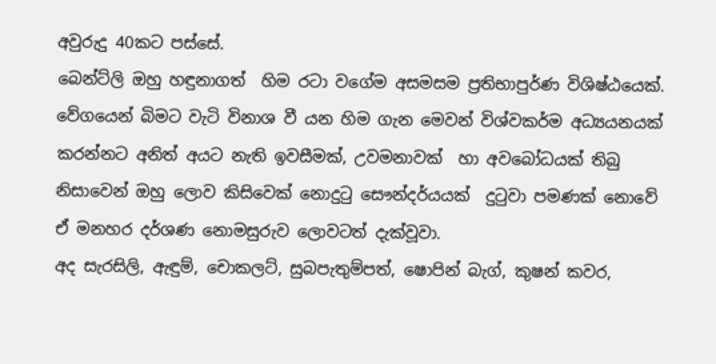අවුරුදු 40කට පස්සේ.
බෙන්ට්ලි ඔහු හඳුනාගත්  හිම රටා වගේම අසමසම ප්‍රතිභාපුර්ණ විශිෂ්ඨයෙක්. වේගයෙන් බිමට වැටි විනාශ වී යන හිම ගැන මෙවන් විශ්වකර්ම අධ්‍යයනයක් කරන්නට අනිත් අයට නැති ඉවසීමක්, උවමනාවක්  හා අවබෝධයක් තිබු නිසාවෙන් ඔහු ලොව කිසිවෙක් නොදුටු සෞන්දර්යයක්  දුටුවා පමණක් නොවේ ඒ මනහර දර්ශණ නොමසුරුව ලොවටත් දැක්වූවා.
අද සැරසිලි, ඇඳුම්, චොකලට්, සුබපැතුම්පත්, ෂොපින් බැග්, කුෂන් කවර,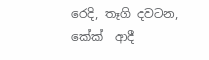රෙදි, තෑගි දවටන, කේක්  ආදී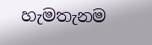හැමතැනම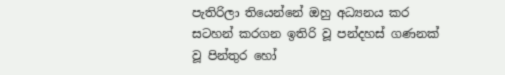පැතිරිලා තියෙන්නේ ඔහු අධ්‍යනය කර සටහන් කරගන ඉතිරි වූ පන්දහස් ගණනක් වූ පින්තුර හෝ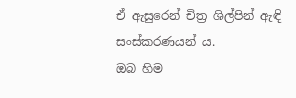ඒ ඇසුරෙන් චිත්‍ර ශිල්පින් ඇඳි සංස්කරණයන් ය.
ඔබ හිම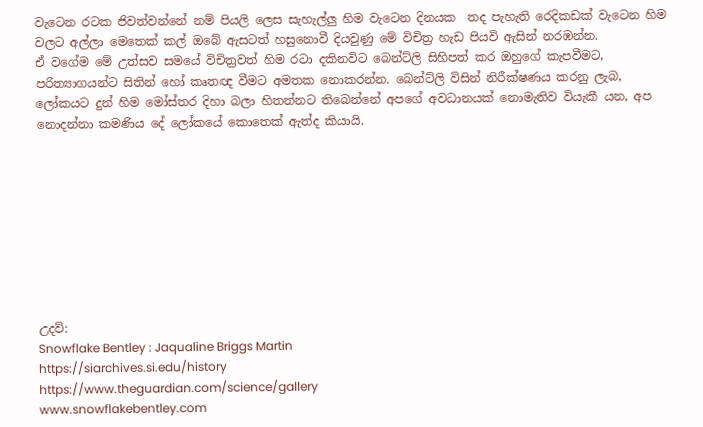වැටෙන රටක ජිවත්වන්නේ නම් පියලි ලෙස සැහැල්ලු හිම වැටෙන දිනයක  තද පැහැති රෙදිකඩක් වැටෙන හිම වලට අල්ලා මෙතෙක් කල් ඔබේ ඇසටත් හසුනොවී දියවුණු මේ විචිත්‍ර හැඩ පියවි ඇසින් නරඹන්න.
ඒ වගේම මේ උත්සව සමයේ විචිත්‍රවත් හිම රටා දකිනවිට බෙන්ට්ලි සිහිපත් කර ඔහුගේ කැපවීමට, පරිත්‍යාගයන්ට සිතින් හෝ කෘතඥ වීමට අමතක නොකරන්න. බෙන්ට්ලි විසින් නිරීක්ෂණය කරනු ලැබ, ලෝකයට දුන් හිම මෝස්‌තර දිහා බලා හිතන්නට තිබෙන්නේ අපගේ අවධානයක් නොමැතිව වියැකී යන, අප නොදන්නා කමණිය දේ ලෝකයේ කොතෙක් ඇත්ද කියායි.









උදව්:
Snowflake Bentley : Jaqualine Briggs Martin
https://siarchives.si.edu/history
https://www.theguardian.com/science/gallery
www.snowflakebentley.com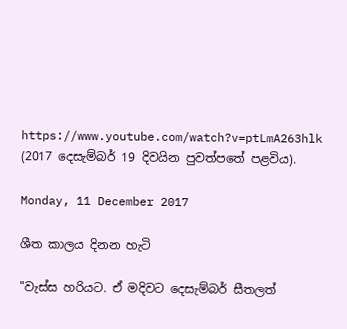https://www.youtube.com/watch?v=ptLmA263hlk
(2017 දෙසැම්බර් 19 දිවයින පුවත්පතේ පළවිය).

Monday, 11 December 2017

ශීත කාලය දිනන හැටි

"වැස්ස හරියට. ඒ මදිවට දෙසැම්බර් සීතලත්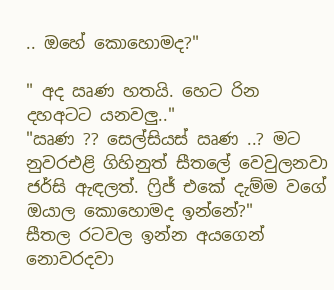.. ඔහේ කොහොමද?"

" අද ඍණ හතයි. හෙට රින දහඅටට යනවලු.."
"ඍණ ?? සෙල්සියස් ඍණ ..? මට නුවරඑළි ගිහිනුත් සීතලේ වෙවුලනවා ජර්සි ඇඳලත්. ෆ්‍රිජ් එකේ දැම්ම වගේ ඔයාල කොහොමද ඉන්නේ?"
සීතල රටවල ඉන්න අයගෙන් නොවරදවා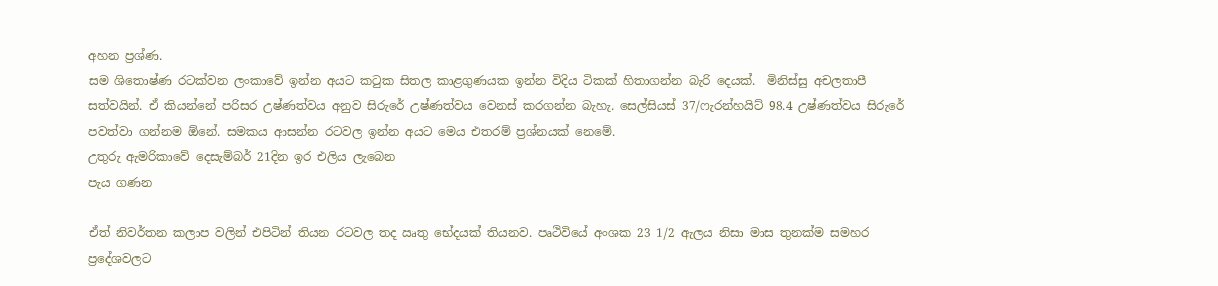අහන ප්‍රශ්ණ.
සම ශිතොෂ්ණ රටක්වන ලංකාවේ ඉන්න අයට කටුක සිතල කාළගුණයක ඉන්න විදිය ටිකක් හිතාගන්න බැරි දෙයක්.  මිනිස්සු අචලතාපී සත්වයින්. ඒ කියන්නේ පරිසර උෂ්ණත්වය අනුව සිරුරේ උෂ්ණත්වය වෙනස් කරගන්න බැහැ. සෙල්සියස් 37/ෆැරන්හයිට් 98.4 උෂ්ණත්වය සිරුරේ පවත්වා ගන්නම ඕනේ. සමකය ආසන්න රටවල ඉන්න අයට මෙය එතරම් ප්‍රශ්නයක් නෙමේ.
උතුරු ඇමරිකාවේ දෙසැම්බර් 21දින ඉර එලිය ලැබෙන
පැය ගණන

ඒත් නිවර්තන කලාප වලින් එපිටින් තියන රටවල තද ඍතු භේදයක් තියනව. පෘථිවියේ අංශක 23 1/2 ඇලය නිසා මාස තුනක්ම සමහර ප්‍රදේශවලට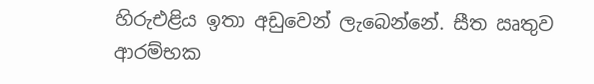හිරුඑළිය ඉතා අඩුවෙන් ලැබෙන්නේ. සීත ඍතුව ආරම්භක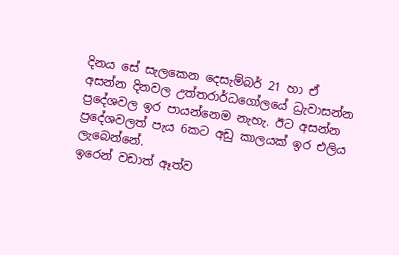දිනය සේ සැලකෙන දෙසැම්බර් 21 හා ඒ අසන්න දිනවල උත්තරාර්ධගෝලයේ ධ්‍රැවාසන්න ප්‍රදේශවල ඉර පායන්නෙම නැහැ. ඊට අසන්න ප්‍රදේශවලත් පැය 6කට අඩු කාලයක් ඉර එලිය ලැබෙන්නේ.
ඉරෙන් වඩාත් ඈත්ව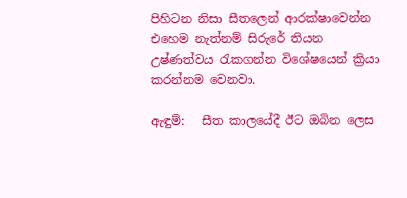පිහිටන නිසා සීතලෙන් ආරක්ෂාවෙන්න එහෙම නැත්නම් සිරුරේ තියන  උෂ්ණත්වය රැකගන්න විශේෂයෙන් ක්‍රියා කරන්නම වෙනවා.

ඇඳුම්:   සීත කාලයේදී ඊට ඔබින ලෙස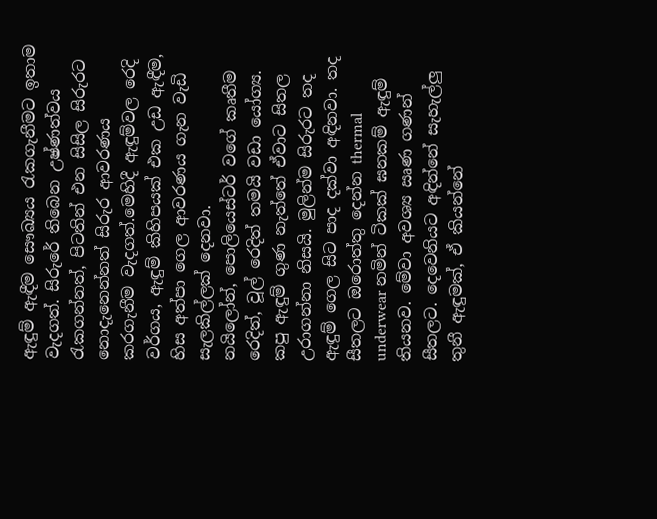ඇඳුම් ඇඳීම සෞඛ්‍යය රැකගැනීමට ඉතාම වැදගත්. සිරුරේ තිබෙන උෂ්ණත්වය රැකගන්නත්, පිටතින් එන සිසිල සිරුරට නොදැනෙන්නත් සිරුර ආවරණය කරගැනීම වැදගත්.මෙහිදී ඇඳුම්වල රෙදි වර්ගය, ඇඳුම් කිහිපයක් එක උඩ ඇඳීම, හිස අත්පා ගෙල ආවරණය ගැන වැඩි සැලකිල්ලක් දෙනවා.
නයිලෝන්, පොලියෙස්ටර් වගේ කෘතීම රෙදිත්, වූල් රෙදිත් තමයි වඩා යෝග්‍ය. කපු ඇඳුම් ගුණ නැත්තේ ඒවාට සිතල උරාගන්නා නිසයි. මුලින්ම සිරුරට තද ඇඳුම් ගෙල සිට පාද දක්වා අඳිනවා. තද සීතලට ඔරොත්තු දෙන්න thermal underwear නමින් ටිකක් ඝනකම් ඇඳුම් තියනව. මේවා අවශ්‍ය ඍණ ගණන් සීතලට. දෙවෙනියට අඳින්නේ සැහැල්ලු  තුනී ඇඳුමක්, ඒ කියන්නේ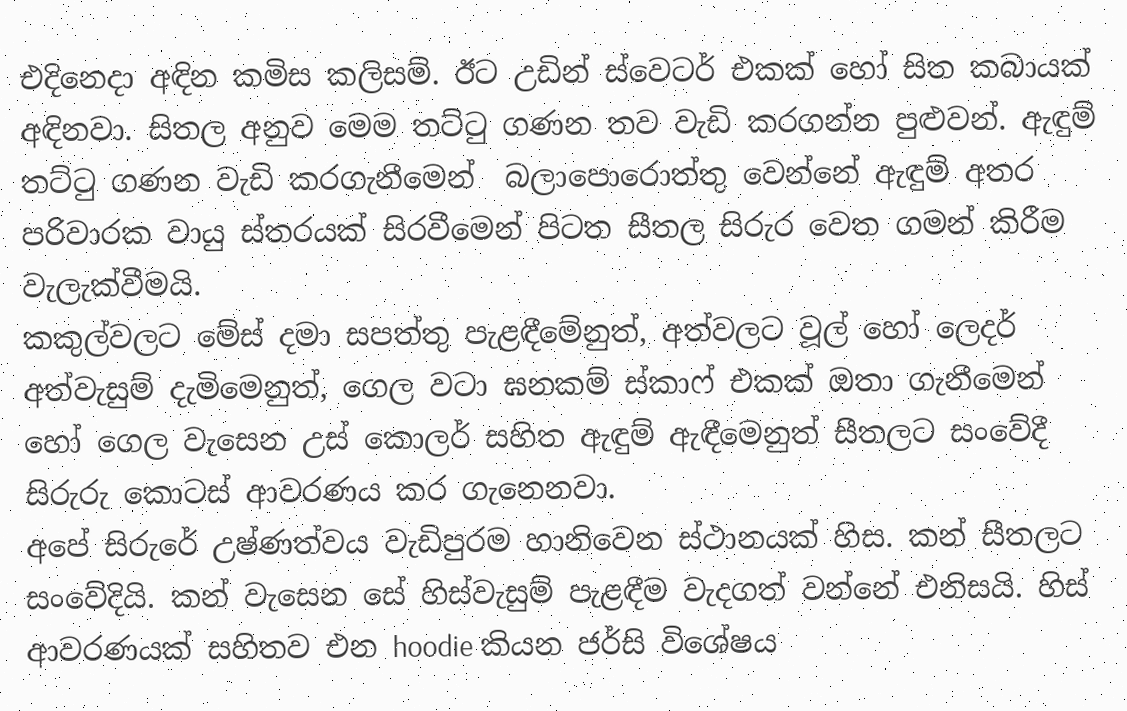එදිනෙදා අඳින කමිස කලිසම්. ඊට උඩින් ස්වෙටර් එකක් හෝ සිත කබායක් අඳිනවා. සිතල අනුව මෙම තට්ටු ගණන තව වැඩි කරගන්න පුළුවන්. ඇඳුම් තට්ටු ගණන වැඩි කරගැනීමෙන්  බලාපොරොත්තු වෙන්නේ ඇඳුම් අතර පරිවාරක වායු ස්තරයක් සිරවීමෙන් පිටත සීතල සිරුර වෙත ගමන් කිරීම වැලැක්වීමයි.
කකුල්වලට මේස් දමා සපත්තු පැළඳීමේනුත්, අත්වලට වූල් හෝ ලෙදර් අත්වැසුම් දැමිමෙනුත්, ගෙල වටා ඝනකම් ස්කාෆ් එකක් ඔතා ගැනීමෙන් හෝ ගෙල වැසෙන උස්‌ කොලර් සහිත ඇඳුම් ඇඳීමෙනුත් සීතලට සංවේදී සිරුරු කොටස් ආවරණය කර ගැනෙනවා.
අපේ සිරුරේ උෂ්ණත්වය වැඩිපුරම හානිවෙන ස්ථානයක් හිස. කන් සීතලට සංවේදියි. කන් වැසෙන සේ හිස්වැසුම් පැළඳීම වැදගත් වන්නේ එනිසයි. හිස් ආවරණයක් සහිතව එන hoodie කියන ජර්සි විශේෂය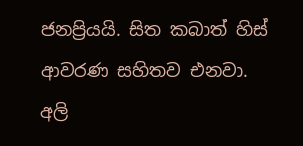ජනප්‍රියයි. සිත කබාත් හිස් ආවරණ සහිතව එනවා.
අලි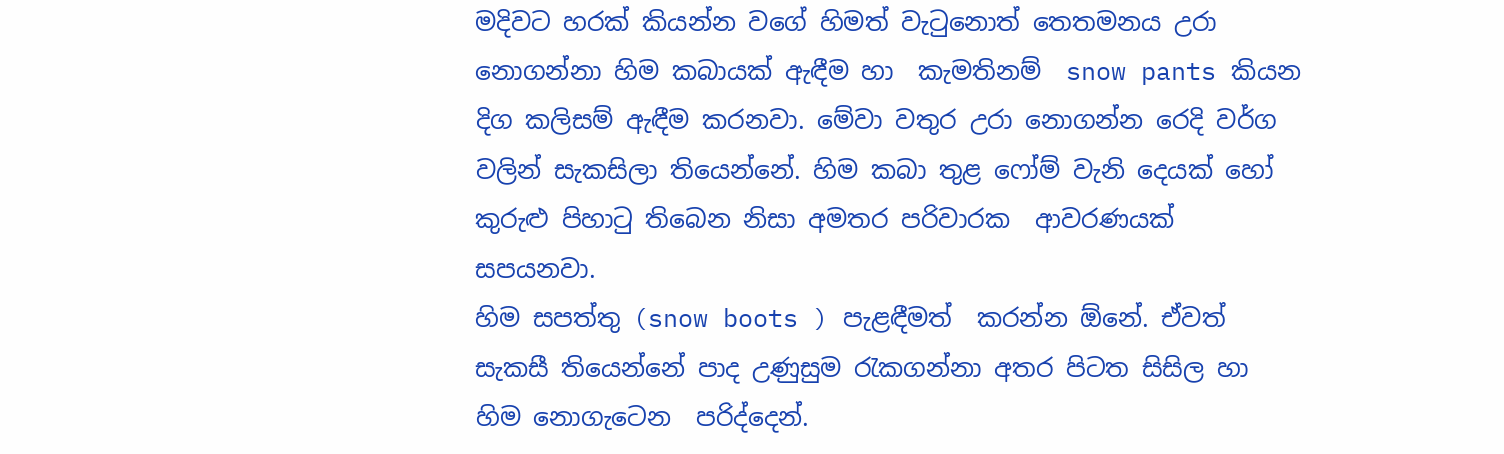මදිවට හරක් කියන්න වගේ හිමත් වැටුනොත් තෙතමනය උරා නොගන්නා හිම කබායක් ඇඳීම හා  කැමතිනම්  snow pants කියන දිග කලිසම් ඇඳීම කරනවා. මේවා වතුර උරා නොගන්න රෙදි වර්ග වලින් සැකසිලා තියෙන්නේ. හිම කබා තුළ ෆෝම් වැනි දෙයක් හෝ කුරුළු පිහාටු තිබෙන නිසා අමතර පරිවාරක  ආවරණයක් සපයනවා.
හිම සපත්තු (snow boots ) පැළඳීමත්  කරන්න ඕනේ. ඒවත් සැකසී තියෙන්නේ පාද උණුසුම රැකගන්නා අතර පිටත සිසිල හා හිම නොගැටෙන  පරිද්දෙන්.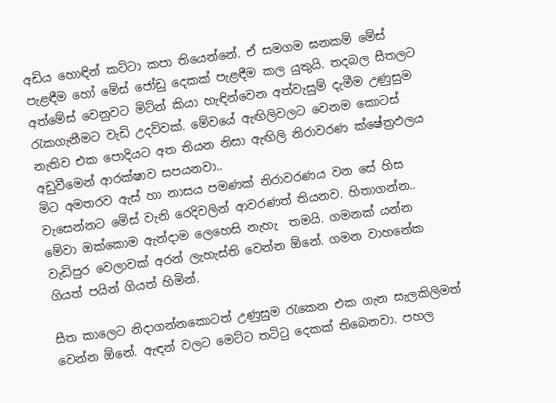අඩිය හොඳින් කට්ටා කපා තියෙන්නේ. ඒ සමගම ඝනකම් මේස් පැළඳීම හෝ මේස් ජෝඩු දෙකක් පැළඳීම කල යුතුයි. තදබල සීතලට අත්මේස් වෙනුවට මිට්න් කියා හැඳින්වෙන අත්වැසුම් දැමීම උණුසුම රැකගැනීමට වැඩි උදව්වක්. මේවයේ ඇඟිලිවලට වෙනම කොටස් නැතිව එක පොදියට අත තියන නිසා ඇඟිලි නිරාවරණ ක්ෂේත්‍රඵලය අඩුවීමෙන් ආරක්ෂාව සපයනවා..
මිට අමතරව ඇස් හා නාසය පමණක් නිරාවරණය වන සේ හිස වැසෙන්නට මේස් වැනි රෙදිවලින් ආවරණත් තියනව. හිතාගන්න.. මේවා ඔක්කොම ඇන්දාම ලෙහෙසි නැහැ  තමයි. ගමනක් යන්න වැඩිපුර වෙලාවක් අරන් ලැහැස්ති වෙන්න ඕනේ. ගමන වාහනේක ගියත් පයින් ගියත් හිමින්.

සීත කාලෙට නිදාගන්නකොටත් උණුසුම රැකෙන එක ගැන සැලකිලිමත් වෙන්න ඕනේ. ඇඳන් වලට මෙට්ට තට්ටු දෙකක් තිබෙනවා. පහල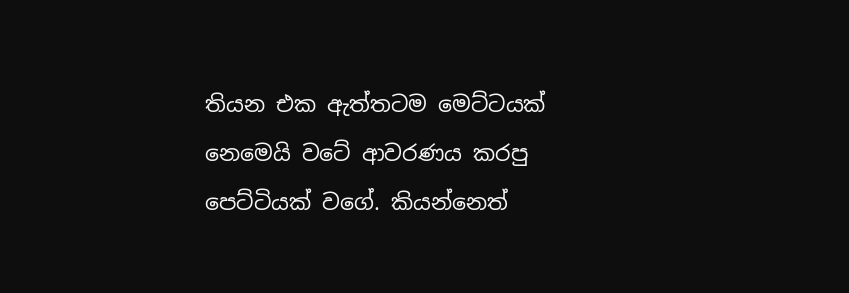තියන එක ඇත්තටම මෙට්ටයක් නෙමෙයි වටේ ආවරණය කරපු පෙට්ටියක් වගේ. කියන්නෙත්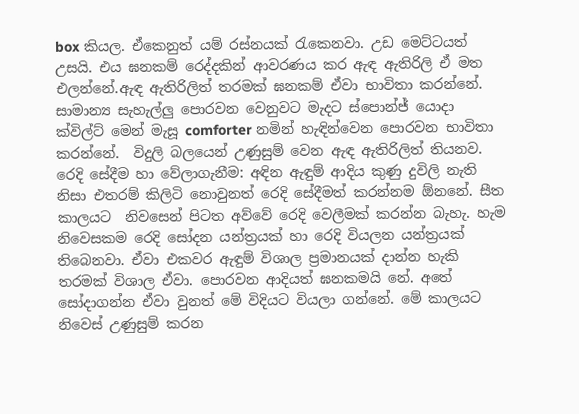box කියල. ඒකෙනුත් යම් රස්නයක් රැකෙනවා. උඩ මෙට්ටයත් උසයි. එය ඝනකම් රෙද්දකින් ආවරණය කර ඇඳ ඇතිරිලි ඒ මත එලන්නේ.ඇඳ ඇතිරිලිත් තරමක් ඝනකම් ඒවා භාවිතා කරන්නේ.
සාමාන්‍ය සැහැල්ලු පොරවන වෙනුවට මැදට ස්පොන්ජ් යොදා ක්විල්ට් මෙන් මැසූ comforter නමින් හැඳින්වෙන පොරවන භාවිතා කරන්නේ.  විදුලි බලයෙන් උණුසුම් වෙන ඇඳ ඇතිරිලිත් තියනව.
රෙදි සේදීම හා වේලාගැනීම: අඳින ඇඳුම් ආදිය කුණු දුවිලි නැති නිසා එතරම් කිලිටි නොවුනත් රෙදි සේදීමත් කරන්නම ඕනනේ. සීත කාලයට  නිවසෙන් පිටත අව්වේ රෙදි වෙලීමක් කරන්න බැහැ. හැම නිවෙසකම රෙදි සෝදන යන්ත්‍රයක් හා රෙදි වියලන යන්ත්‍රයක් තිබෙනවා. ඒවා එකවර ඇඳුම් විශාල ප්‍රමානයක් දාන්න හැකි තරමක් විශාල ඒවා. පොරවන ආදියත් ඝනකමයි නේ. අතේ සෝදාගන්න ඒවා වුනත් මේ විදියට වියලා ගන්නේ. මේ කාලයට නිවෙස් උණුසුම් කරන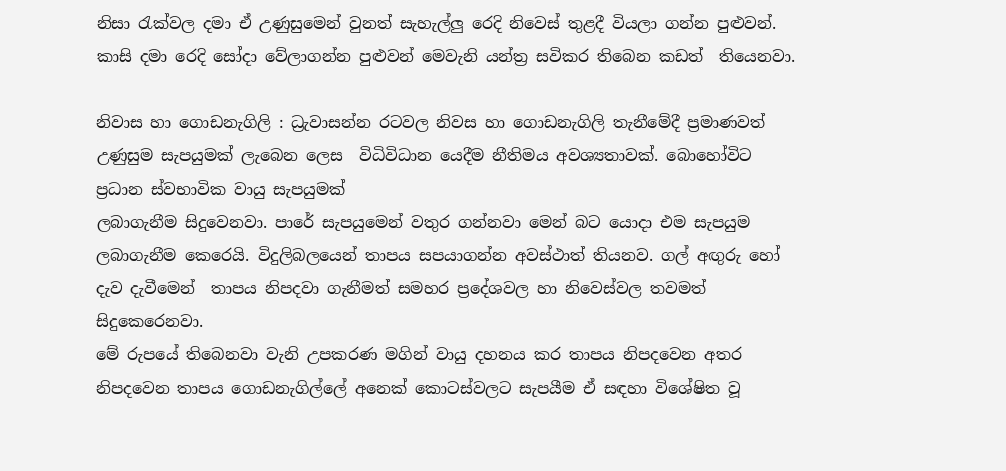නිසා රැක්වල දමා ඒ උණුසුමෙන් වුනත් සැහැල්ලු රෙදි නිවෙස් තුළදී වියලා ගන්න පුළුවන්. කාසි දමා රෙදි සෝදා වේලාගන්න පුළුවන් මෙවැනි යන්ත්‍ර සවිකර තිබෙන කඩත්  තියෙනවා.

නිවාස හා ගොඩනැගිලි : ධ්‍රැවාසන්න රටවල නිවස හා ගොඩනැගිලි තැනීමේදී ප්‍රමාණවත් උණුසුම සැපයුමක් ලැබෙන ලෙස  විධිවිධාන යෙදීම නීතිමය අවශ්‍යතාවක්. බොහෝවිට ප්‍රධාන ස්වභාවික වායු සැපයුමක්
ලබාගැනීම සිදුවෙනවා. පාරේ සැපයුමෙන් වතුර ගන්නවා මෙන් බට යොදා එම සැපයුම ලබාගැනීම කෙරෙයි. විදුලිබලයෙන් තාපය සපයාගන්න අවස්ථාත් තියනව. ගල් අඟුරු හෝ දැව දැවීමෙන්  තාපය නිපදවා ගැනීමත් සමහර ප්‍රදේශවල හා නිවෙස්වල තවමත් සිදුකෙරෙනවා.
මේ රුපයේ තිබෙනවා වැනි උපකරණ මගින් වායු දහනය කර තාපය නිපදවෙන අතර නිපදවෙන තාපය ගොඩනැගිල්ලේ අනෙක් කොටස්වලට සැපයීම ඒ සඳහා විශේෂිත වූ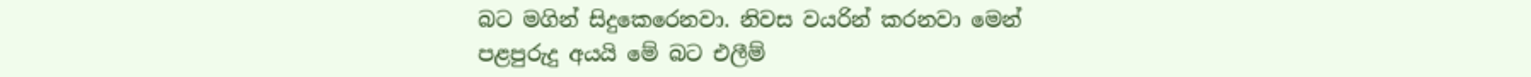බට මගින් සිදුකෙරෙනවා. නිවස වයරින් කරනවා මෙන් පළපුරුදු අයයි මේ බට එලීම්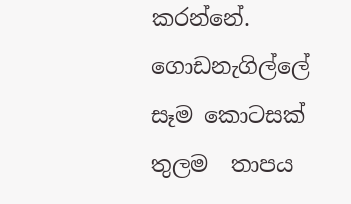කරන්නේ. ගොඩනැගිල්ලේ සෑම කොටසක් තුලම  තාපය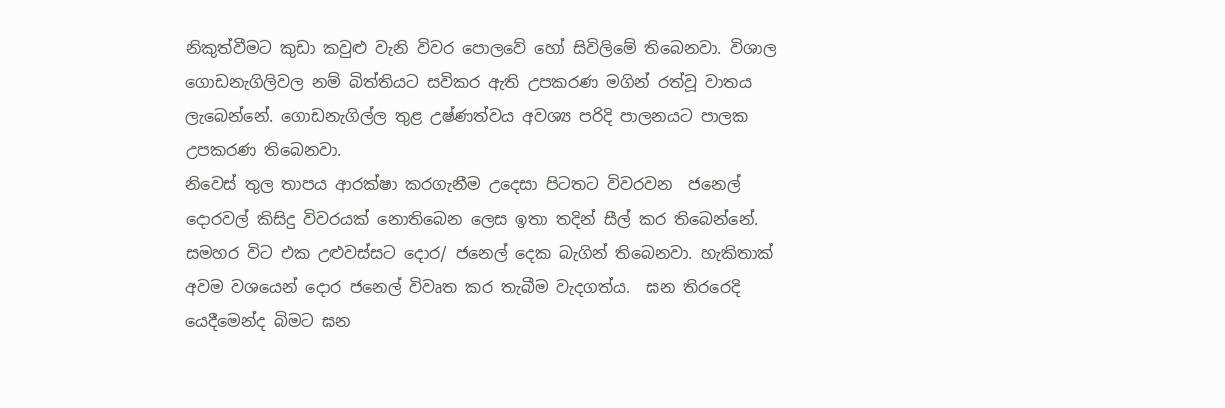නිකුත්වීමට කුඩා කවුළු වැනි විවර පොලවේ හෝ සිවිලිමේ තිබෙනවා. විශාල ගොඩනැගිලිවල නම් බිත්තියට සවිකර ඇති උපකරණ මගින් රත්වූ වාතය ලැබෙන්නේ. ගොඩනැගිල්ල තුළ උෂ්ණත්වය අවශ්‍ය පරිදි පාලනයට පාලක උපකරණ තිබෙනවා.
නිවෙස් තුල තාපය ආරක්ෂා කරගැනීම උදෙසා පිටතට විවරවන  ජනෙල් දොරවල් කිසිදු විවරයක් නොතිබෙන ලෙස ඉතා තදින් සීල් කර තිබෙන්නේ. සමහර විට එක උළුවස්සට දොර/ ජනෙල් දෙක බැගින් තිබෙනවා. හැකිතාක් අවම වශයෙන් දොර ජනෙල් විවෘත කර තැබීම වැදගත්ය.  ඝන තිරරෙදි යෙදීමෙන්ද බිමට ඝන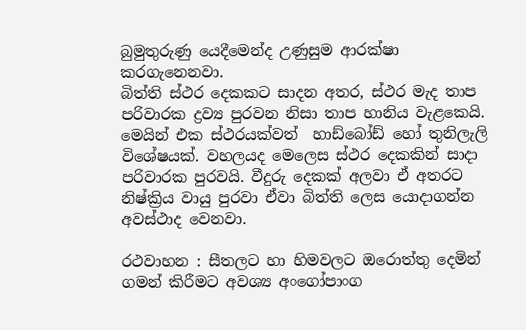බුමුතුරුණු යෙදීමෙන්ද උණුසුම ආරක්ෂා කරගැනෙනවා.
බිත්ති ස්ථර දෙකකට සාදන අතර, ස්ථර මැද තාප පරිවාරක ද්‍රව්‍ය පුරවන නිසා තාප හානිය වැළකෙයි. මෙයින් එක ස්ථරයක්වත්  හාඩ්බෝඩ් හෝ තුනිලැලි විශේෂයක්. වහලයද මෙලෙස ස්ථර දෙකකින් සාදා පරිවාරක පුරවයි. වීදුරු දෙකක් අලවා ඒ අතරට නිෂ්ක්‍රිය වායු පුරවා ඒවා බිත්ති ලෙස යොදාගන්න අවස්ථාද වෙනවා.

රථවාහන : සීතලට හා හිමවලට ඔරොත්තු දෙමින් ගමන් කිරීමට අවශ්‍ය අංගෝපාංග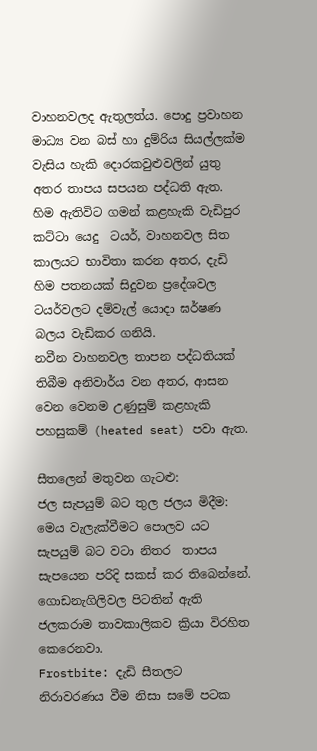වාහනවලද ඇතුලත්ය. පොදු ප්‍රවාහන මාධ්‍ය වන බස් හා දුම්රිය සියල්ලක්ම වැසිය හැකි දොරකවුළුවලින් යුතු අතර තාපය සපයන පද්ධති ඇත.
හිම ඇතිවිට ගමන් කළහැකි වැඩිපුර කට්ටා යෙදු  ටයර්, වාහනවල සිත කාලයට භාවිතා කරන අතර, දැඩි හිම පතනයක් සිදුවන ප්‍රදේශවල ටයර්වලට දම්වැල් යොදා ඝර්ෂණ බලය වැඩිකර ගනියි.
නවීන වාහනවල තාපන පද්ධතියක් තිබීම අනිවාර්ය වන අතර, ආසන වෙන වෙනම උණුසුම් කළහැකි පහසුකම් (heated seat) පවා ඇත.

සීතලෙන් මතුවන ගැටළු:
ජල සැපයුම් බට තුල ජලය මිදීම: මෙය වැලැක්වීමට පොලව යට සැපයුම් බට වටා නිතර  තාපය සැපයෙන පරිදි සකස් කර තිබෙන්නේ. ගොඩනැගිලිවල පිටතින් ඇති ජලකරාම තාවකාලිකව ක්‍රියා විරහිත කෙරෙනවා.
Frostbite: දැඩි සීතලට  නිරාවරණය වීම නිසා සමේ පටක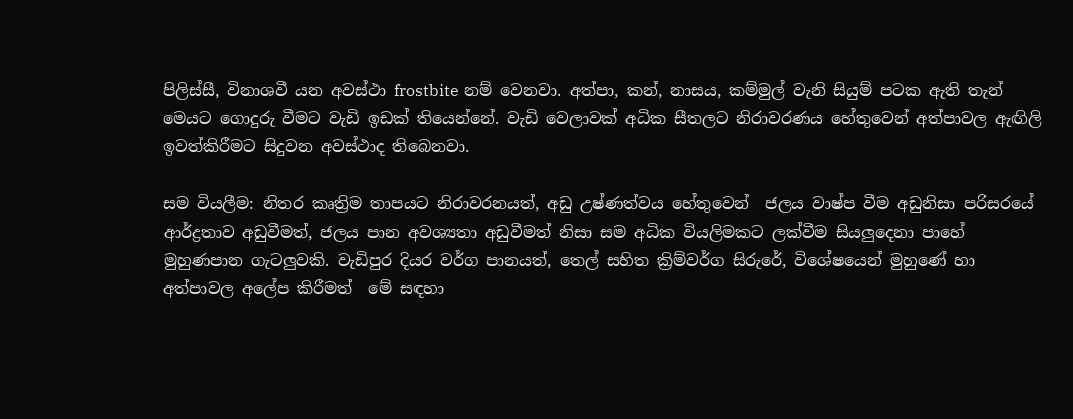පිලිස්සී, විනාශවී යන අවස්ථා frostbite නම් වෙනවා. අත්පා, කන්, නාසය, කම්මුල් වැනි සියුම් පටක ඇති තැන් මෙයට ගොදුරු වීමට වැඩි ඉඩක් තියෙන්නේ. වැඩි වෙලාවක් අධික සීතලට නිරාවරණය හේතුවෙන් අත්පාවල ඇඟිලි ඉවත්කිරීමට සිදුවන අවස්ථාද තිබෙනවා.

සම වියලීම: නිතර කෘත්‍රිම තාපයට නිරාවරනයත්, අඩු උෂ්ණත්වය හේතුවෙන්  ජලය වාෂ්ප වීම අඩුනිසා පරිසරයේ ආර්ද්‍රතාව අඩුවීමත්, ජලය පාන අවශ්‍යතා අඩුවීමත් නිසා සම අධික වියලිමකට ලක්වීම සියලුදෙනා පාහේ මුහුණපාන ගැටලුවකි. වැඩිපුර දියර වර්ග පානයත්, තෙල් සහිත ක්‍රිම්වර්ග සිරුරේ, විශේෂයෙන් මුහුණේ හා අත්පාවල අලේප කිරීමත්  මේ සඳහා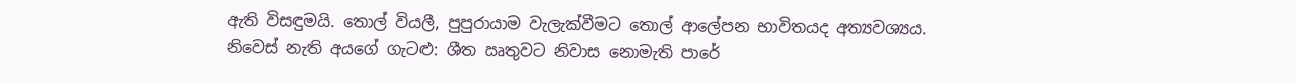ඇති විසඳුමයි. තොල් වියලී, පුපුරායාම වැලැක්වීමට තොල් ආලේපන භාවිතයද අත්‍යවශ්‍යය.
නිවෙස් නැති අයගේ ගැටළු: ශීත ඍතුවට නිවාස නොමැති පාරේ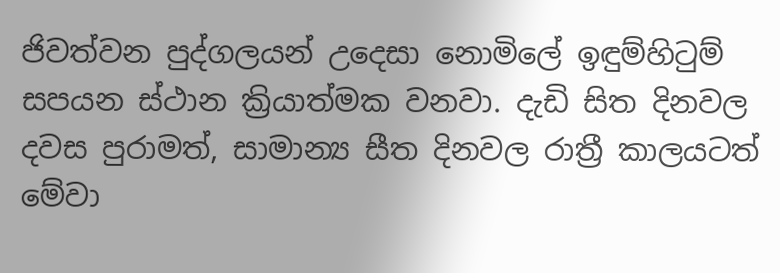ජිවත්වන පුද්ගලයන් උදෙසා නොමිලේ ඉඳුම්හිටුම් සපයන ස්ථාන ක්‍රියාත්මක වනවා. දැඩි සිත දිනවල දවස පුරාමත්, සාමාන්‍ය සීත දිනවල රාත්‍රී කාලයටත් මේවා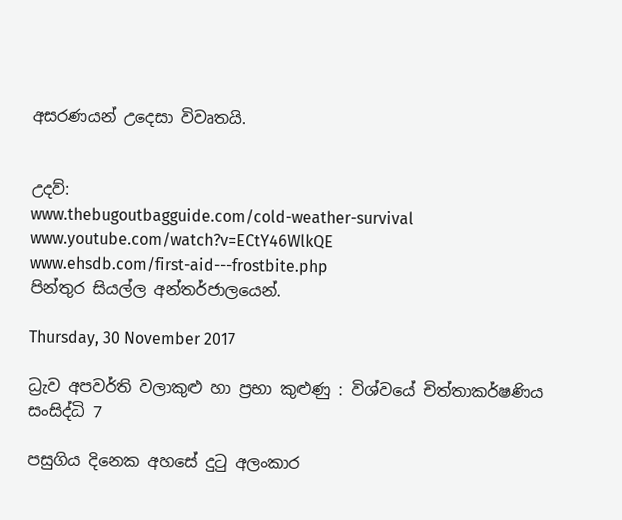අසරණයන් උදෙසා විවෘතයි.


උදව්:
www.thebugoutbagguide.com/cold-weather-survival
www.youtube.com/watch?v=ECtY46WlkQE
www.ehsdb.com/first-aid---frostbite.php
පින්තුර සියල්ල අන්තර්ජාලයෙන්.

Thursday, 30 November 2017

ධ්‍රැව අපවර්ති වලාකුළු හා ප්‍රභා කුළුණු : විශ්වයේ චිත්තාකර්ෂණිය සංසිද්ධි 7

පසුගිය දිනෙක අහසේ දුටු අලංකාර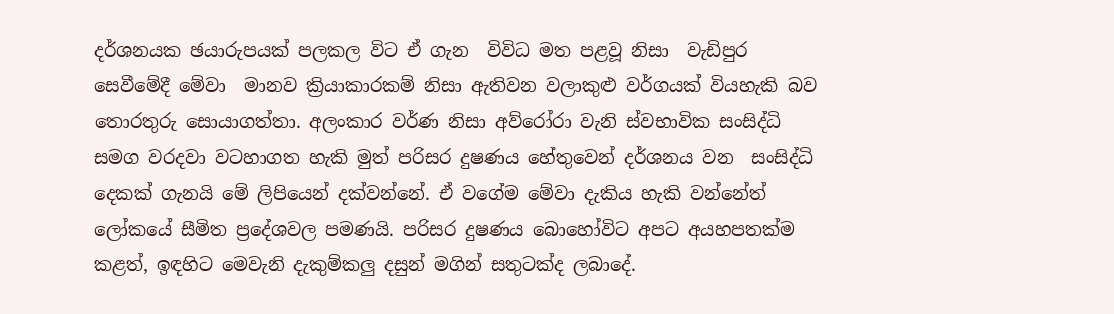දර්ශනයක ඡයාරුපයක් පලකල විට ඒ ගැන  විවිධ මත පළවූ නිසා  වැඩිපුර සෙවීමේදී මේවා  මානව ක්‍රියාකාරකම් නිසා ඇතිවන වලාකුළු වර්ගයක් වියහැකි බව තොරතුරු සොයාගත්තා. අලංකාර වර්ණ නිසා අව්රෝරා වැනි ස්වභාවික සංසිද්ධි සමග වරදවා වටහාගත හැකි මුත් පරිසර දුෂණය හේතුවෙන් දර්ශනය වන  සංසිද්ධි දෙකක් ගැනයි මේ ලිපියෙන් දක්වන්නේ. ඒ වගේම මේවා දැකිය හැකි වන්නේත් ලෝකයේ සීමිත ප්‍රදේශවල පමණයි. පරිසර දුෂණය බොහෝවිට අපට අයහපතක්ම කළත්, ඉඳහිට මෙවැනි දැකුම්කලු දසුන් මගින් සතුටක්ද ලබාදේ.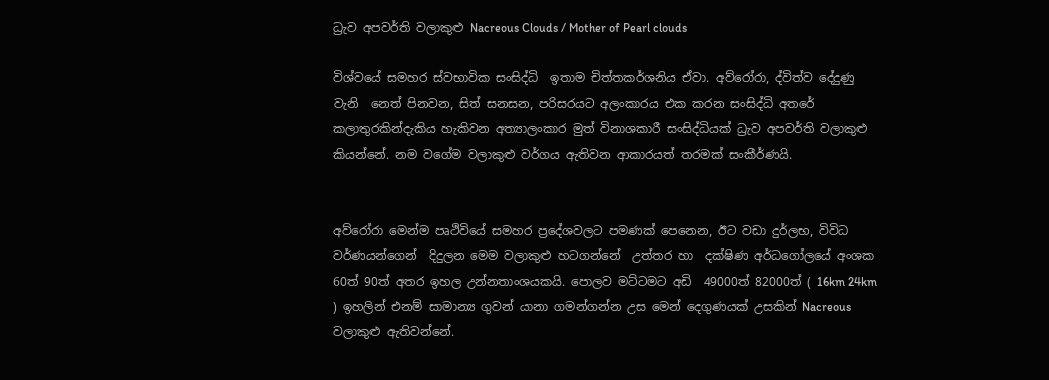ධ්‍රැව අපවර්ති වලාකුළු Nacreous Clouds / Mother of Pearl clouds

විශ්වයේ සමහර ස්වභාවික සංසිද්ධි  ඉතාම චිත්තකර්ශනිය ඒවා. අව්රෝරා, ද්විත්ව දේදුණු වැනි  නෙත් පිනවන, සිත් සනසන, පරිසරයට අලංකාරය එක කරන සංසිද්ධි අතරේ  කලාතුරකින්දැකිය හැකිවන අත්‍යාලංකාර මුත් විනාශකාරී සංසිද්ධියක් ධ්‍රැව අපවර්ති වලාකුළු කියන්නේ. නම වගේම වලාකුළු වර්ගය ඇතිවන ආකාරයත් තරමක් සංකීර්ණයි.


අව්රෝරා මෙන්ම පෘථිවියේ සමහර ප්‍රදේශවලට පමණක්‍ පෙනෙන, ඊට වඩා දුර්ලභ, විවිධ වර්ණයන්ගෙන්  දිදුලන මෙම වලාකුළු හටගන්නේ  උත්තර හා  දක්ෂිණ අර්ධගෝලයේ අංශක 60ත් 90ත් අතර ඉහල උන්නතාංශයකයි. පොලව මට්ටමට අඩි  49000ත් 82000ත් ( 16km 24km ) ඉහලින් එනම් සාමාන්‍ය ගුවන් යානා ගමන්ගන්න උස මෙන් දෙගුණයක් උසකින් Nacreous වලාකුළු ඇතිවන්නේ.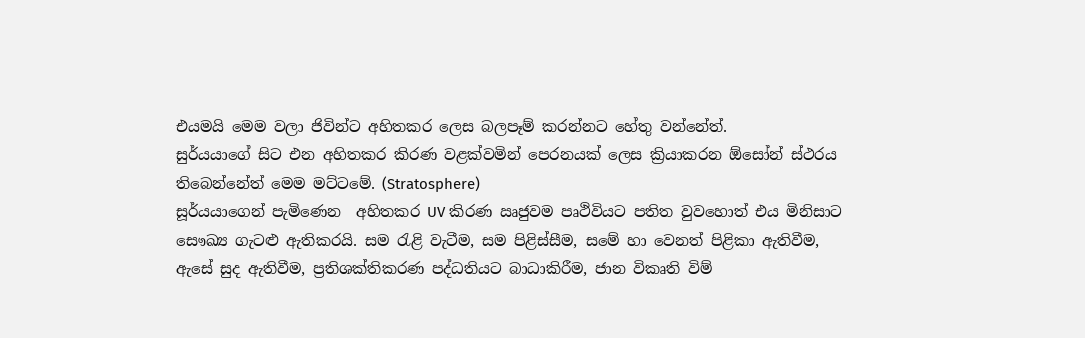එයමයි මෙම වලා ජිවින්ට අහිතකර ලෙස බලපෑම් කරන්නට හේතු වන්නේත්.
සුර්යයාගේ සිට එන අහිතකර කිරණ වළක්වමින් පෙරනයක් ලෙස ක්‍රියාකරන ඕසෝන් ස්ථරය තිබෙන්නේත් මෙම මට්ටමේ. (Stratosphere)
සූර්යයාගෙන් පැමිණෙන  අහිතකර UV කිරණ ඍජුවම පෘථිවියට පතිත වුවහොත් එය මිනිසාට සෞඛ්‍ය ගැටළු ඇතිකරයි. සම රැළි වැටීම, සම පිළිස්සීම, සමේ හා වෙනත් පිළිකා ඇතිවීම, ඇසේ සුද ඇතිවීම, ප්‍රතිශක්තිකරණ පද්ධතියට බාධාකිරීම, ජාන විකෘති විම්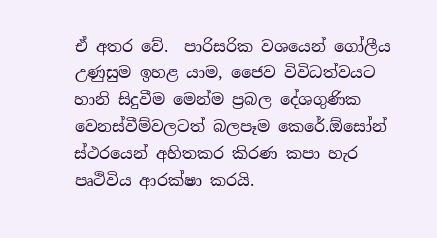ඒ අතර වේ.  පාරිසරික වශයෙන් ගෝලීය උණුසුම ඉහළ යාම, ජෛව විවිධත්වයට හානි සිදුවීම මෙන්ම ප්‍රබල දේශගුණික වෙනස්වීම්වලටත් බලපෑම කෙරේ.ඕසෝන් ස්ථරයෙන් අහිතකර කිරණ කපා හැර පෘථිවිය ආරක්ෂා කරයි.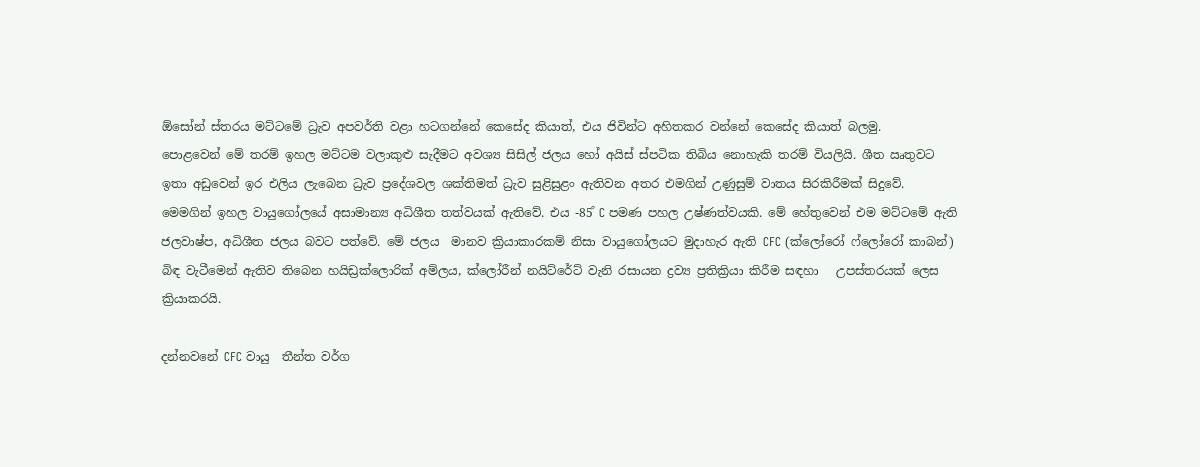ඕසෝන් ස්තරය මට්ටමේ ධ්‍රැව අපවර්ති වළා හටගන්නේ කෙසේද කියාත්, එය ජිවින්ට අහිතකර වන්නේ කෙසේද කියාත් බලමු.
පොළවෙන් මේ තරම් ඉහල මට්ටම වලාකුළු සැදීමට අවශ්‍ය සිසිල් ජලය හෝ අයිස් ස්පටික තිබිය නොහැකි තරම් වියලියි. ශීත ඍතුවට ඉතා අඩුවෙන් ඉර එලිය ලැබෙන ධ්‍රැව ප්‍රදේශවල ශක්තිමත් ධ්‍රැව සුළිසුළං ඇතිවන අතර එමගින් උණුසුම් වාතය සිරකිරීමක් සිදුවේ. මෙමගින් ඉහල වායුගෝලයේ අසාමාන්‍ය අධිශීත තත්වයක් ඇතිවේ. එය -85͒ C පමණ පහල උෂ්ණත්වයකි. මේ හේතුවෙන් එම මට්ටමේ ඇති ජලවාෂ්ප, අධිශීත ජලය බවට පත්වේ. මේ ජලය  මානව ක්‍රියාකාරකම් නිසා වායුගෝලයට මුදාහැර ඇති CFC (ක්ලෝරෝ ෆ්ලෝරෝ කාබන්) බිඳ වැටීමෙන් ඇතිව තිබෙන හයිඩ්‍රක්ලොරික් අම්ලය, ක්ලෝරීන් නයිට්රේට් වැනි රසායන ද්‍රව්‍ය ප්‍රතික්‍රියා කිරීම සඳහා   උපස්තරයක් ලෙස ක්‍රියාකරයි.

දන්නවනේ CFC වායු  තීන්ත වර්ග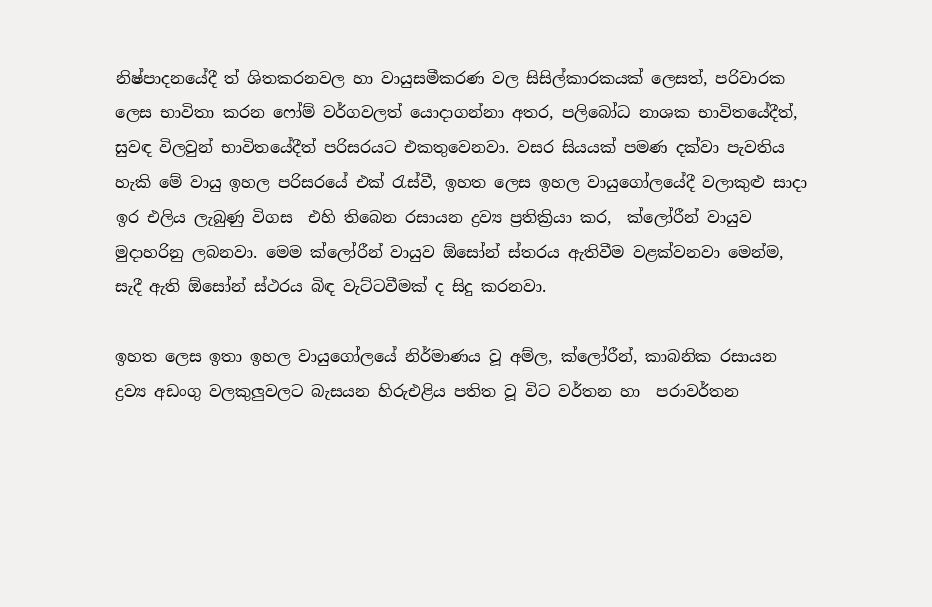නිෂ්පාදනයේදී ත් ශිතකරනවල හා වායුසමීකරණ වල සිසිල්කාරකයක් ලෙසත්, පරිවාරක ලෙස භාවිතා කරන ෆෝම් වර්ගවලත් යොදාගන්නා අතර, පලිබෝධ නාශක භාවිතයේදීත්, සුවඳ විලවුන් භාවිතයේදීත් පරිසරයට එකතුවෙනවා. වසර සියයක් පමණ දක්වා පැවතිය හැකි මේ වායු ඉහල පරිසරයේ එක් රැස්වී, ඉහත ලෙස ඉහල වායුගෝලයේදී වලාකුළු සාදා  ඉර එලිය ලැබුණු විගස  එහි තිබෙන රසායන ද්‍රව්‍ය ප්‍රතික්‍රියා කර,  ක්ලෝරීන් වායුව මුදාහරිනු ලබනවා. මෙම ක්ලෝරීන් වායුව ඕසෝන් ස්තරය ඇතිවීම වළක්වනවා මෙන්ම, සැදී ඇති ඕසෝන් ස්ථරය බිඳ වැට්ටවීමක් ද සිදු කරනවා.

ඉහත ලෙස ඉතා ඉහල වායුගෝලයේ නිර්මාණය වූ අම්ල, ක්ලෝරීන්, කාබනික රසායන ද්‍රව්‍ය අඩංගු වලකුලුවලට බැසයන හිරුඑළිය පතිත වූ විට වර්තන හා  පරාවර්තන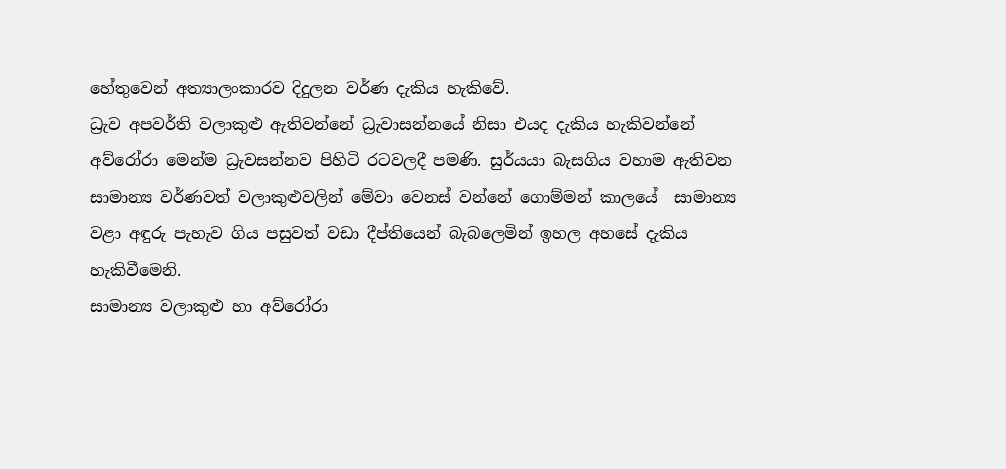හේතුවෙන් අත්‍යාලංකාරව දිදුලන වර්ණ දැකිය හැකිවේ.
ධ්‍රැව අපවර්ති වලාකුළු ඇතිවන්නේ ධ්‍රැවාසන්නයේ නිසා එයද දැකිය හැකිවන්නේ අව්රෝරා මෙන්ම ධ්‍රැවසන්නව පිහිටි රටවලදී පමණි. සුර්යයා බැසගිය වහාම ඇතිවන සාමාන්‍ය වර්ණවත් වලාකුළුවලින් මේවා වෙනස් වන්නේ ගොම්මන් කාලයේ  සාමාන්‍ය වළා අඳුරු පැහැව ගිය පසුවත් වඩා දීප්තියෙන් බැබලෙමින් ඉහල අහසේ දැකිය හැකිවීමෙනි.
සාමාන්‍ය වලාකුළු හා අව්රෝරා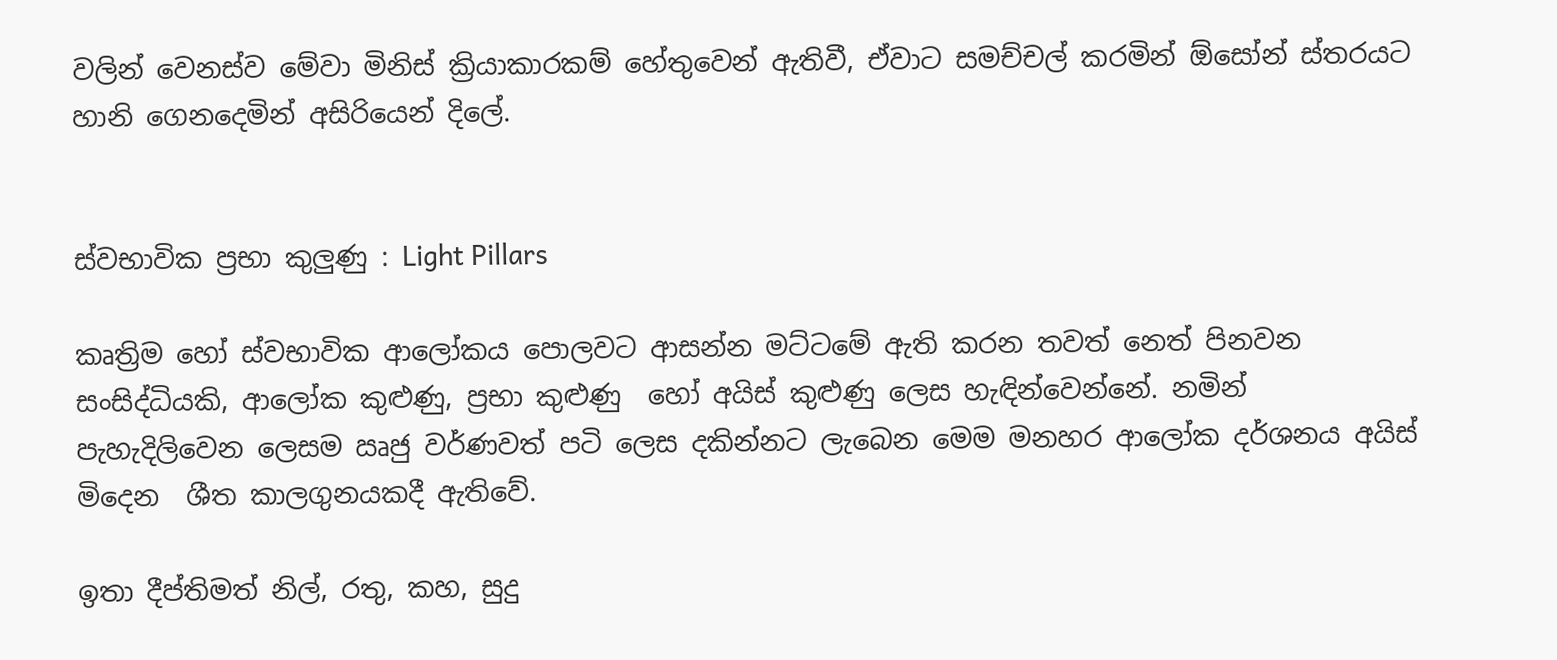වලින් වෙනස්ව මේවා මිනිස් ක්‍රියාකාරකම් හේතුවෙන් ඇතිවී, ඒවාට සමච්චල් කරමින් ඕසෝන් ස්තරයට හානි ගෙනදෙමින් අසිරියෙන් දිලේ.


ස්වභාවික ප්‍රභා කුලුණු : Light Pillars

කෘත්‍රිම හෝ ස්වභාවික ආලෝකය පොලවට ආසන්න මට්ටමේ ඇති කරන තවත් නෙත් පිනවන සංසිද්ධියකි, ආලෝක කුළුණු, ප්‍රභා කුළුණු  හෝ අයිස් කුළුණු ලෙස හැඳින්වෙන්නේ. නමින් පැහැදිලිවෙන ලෙසම ඍජු වර්ණවත් පටි ලෙස දකින්නට ලැබෙන මෙම මනහර ආලෝක දර්ශනය අයිස් මිදෙන  ශීත කාලගුනයකදී ඇතිවේ.

ඉතා දීප්තිමත් නිල්, රතු, කහ, සුදු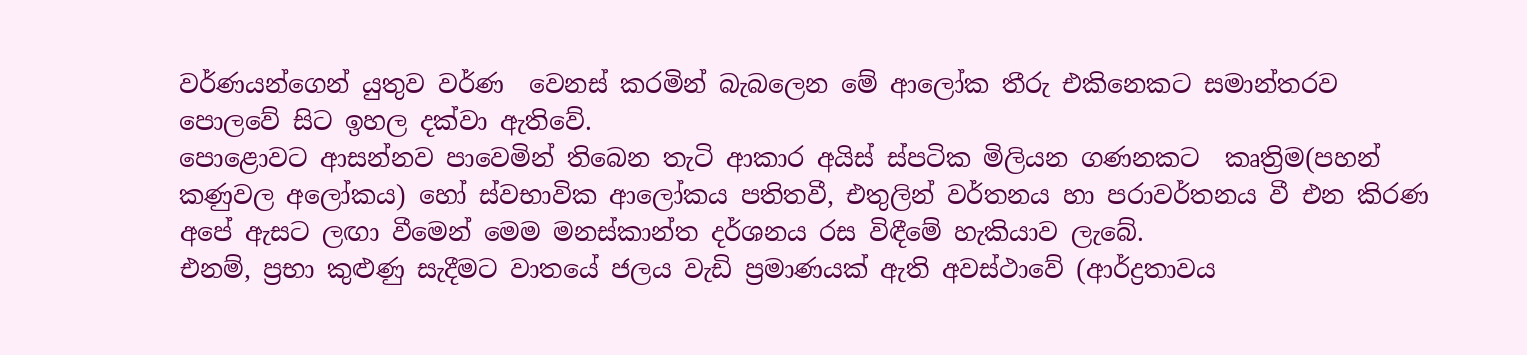වර්ණයන්ගෙන් යුතුව වර්ණ  වෙනස් කරමින් බැබලෙන මේ ආලෝක තීරු එකිනෙකට සමාන්තරව පොලවේ සිට ඉහල දක්වා ඇතිවේ.
පොළොවට ආසන්නව පාවෙමින් තිබෙන තැටි ආකාර අයිස් ස්පටික මිලියන ගණනකට  කෘත්‍රිම(පහන් කණුවල අලෝකය) හෝ ස්වභාවික ආලෝකය පතිතවී, එතුලින් වර්තනය හා පරාවර්තනය වී එන කිරණ අපේ ඇසට ලඟා වීමෙන් මෙම මනස්කාන්ත දර්ශනය රස විඳීමේ හැකියාව ලැබේ.
එනම්, ප්‍රභා කුළුණු සැදීමට වාතයේ ජලය වැඩි ප්‍රමාණයක් ඇති අවස්ථාවේ (ආර්ද්‍රතාවය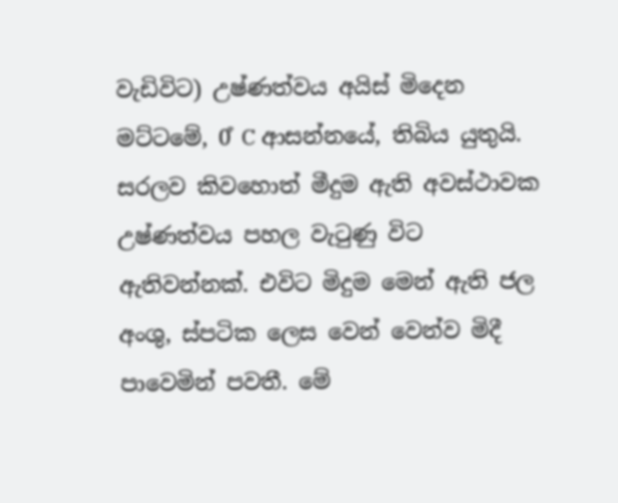වැඩිවිට) උෂ්ණත්වය අයිස් මිදෙන මට්ටමේ, 0͒ C ආසන්නයේ, තිබිය යුතුයි. සරලව කිවහොත් මීදුම ඇති අවස්ථාවක උෂ්ණත්වය පහල වැටුණු විට ඇතිවන්නක්. එවිට මිදුම මෙන් ඇති ජල අංශු, ස්පටික ලෙස වෙන් වෙන්ව මිදී පාවෙමින් පවතී. මේ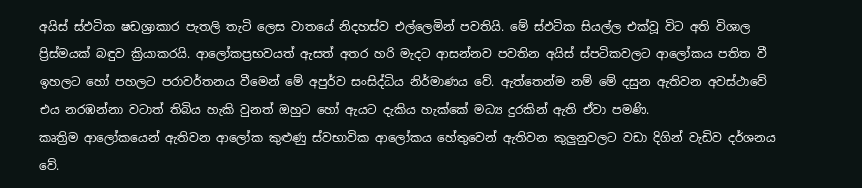අයිස් ස්ඵටික ෂඩශ්‍රාකාර පැතලි තැටි ලෙස වාතයේ නිදහස්ව එල්ලෙමින් පවතියි. මේ ස්ඵටික සියල්ල එක්වූ විට අති විශාල ප්‍රිස්මයක් බඳුව ක්‍රියාකරයි. ආලෝකප්‍රභවයත් ඇසත් අතර හරි මැදට ආසන්නව පවතින අයිස් ස්පටිකවලට ආලෝකය පතිත වී ඉහලට හෝ පහලට පරාවර්තනය වීමෙන් මේ අපුර්ව සංසිද්ධිය නිර්මාණය වේ. ඇත්තෙන්ම නම් මේ දසුන ඇතිවන අවස්ථාවේ එය නරඹන්නා වටාත් තිබිය හැකි වුනත් ඔහුට හෝ ඇයට දැකිය හැක්කේ මධ්‍ය දුරකින් ඇති ඒවා පමණි.
කෘත්‍රිම ආලෝකයෙන් ඇතිවන ආලෝක කුළුණු ස්වභාවික ආලෝකය හේතුවෙන් ඇතිවන කුලුනුවලට වඩා දිගින් වැඩිව දර්ශනය වේ.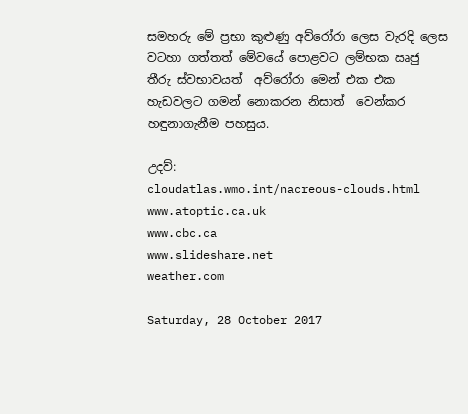සමහරු මේ ප්‍රභා කුළුණු අව්රෝරා ලෙස වැරදි ලෙස වටහා ගත්තත් මේවයේ පොළවට ලම්භක ඍජු තීරු ස්වභාවයත්  අව්රෝරා මෙන් එක එක හැඩවලට ගමන් නොකරන නිසාත්  වෙන්කර හඳුනාගැනීම පහසුය.

උදව්:
cloudatlas.wmo.int/nacreous-clouds.html
www.atoptic.ca.uk
www.cbc.ca
www.slideshare.net
weather.com

Saturday, 28 October 2017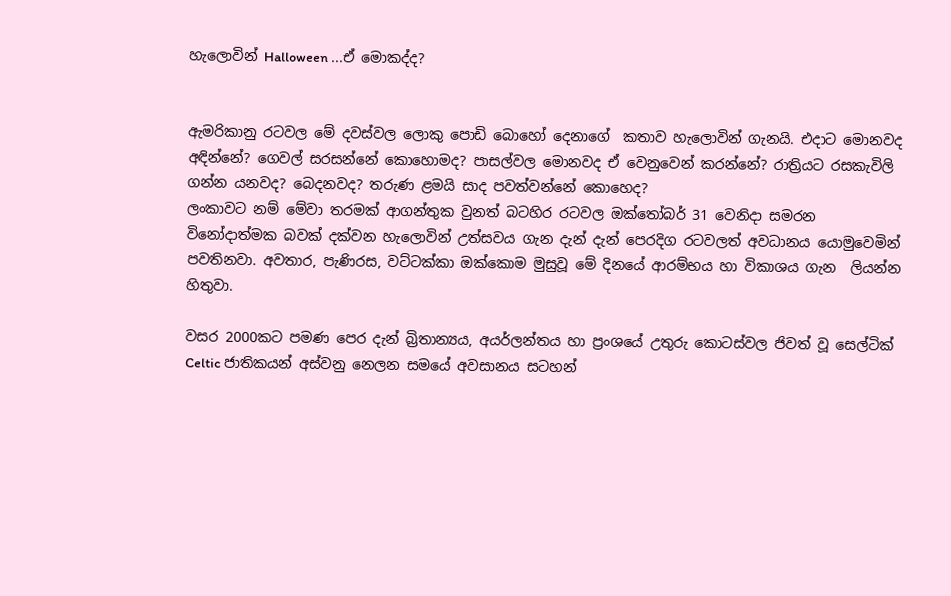හැලොවින් Halloween ...ඒ මොකද්ද?


ඇමරිකානු රටවල මේ දවස්වල ලොකු පොඩි බොහෝ දෙනාගේ  කතාව හැලොවින් ගැනයි. එදාට මොනවද අඳින්නේ? ගෙවල් සරසන්නේ කොහොමද? පාසල්වල මොනවද ඒ වෙනුවෙන් කරන්නේ? රාත්‍රියට රසකැවිලි ගන්න යනවද? බෙදනවද? තරුණ ළමයි සාද පවත්වන්නේ කොහෙද?
ලංකාවට නම් මේවා තරමක් ආගන්තුක වුනත් බටහිර රටවල ඔක්තෝබර් 31 වෙනිදා සමරන විනෝදාත්මක බවක් දක්වන හැලොවින් උත්සවය ගැන දැන් දැන් පෙරදිග රටවලත් අවධානය යොමුවෙමින් පවතිනවා. අවතාර, පැණිරස, වට්ටක්කා ඔක්කොම මුසුවූ මේ දිනයේ ආරම්භය හා විකාශය ගැන  ලියන්න හිතුවා.

වසර 2000කට පමණ පෙර දැන් බ්‍රිතාන්‍යය, අයර්ලන්තය හා ප්‍රංශයේ උතුරු කොටස්වල ජිවත් වූ සෙල්ටික් Celtic ජාතිකයන් අස්වනු නෙලන සමයේ අවසානය සටහන්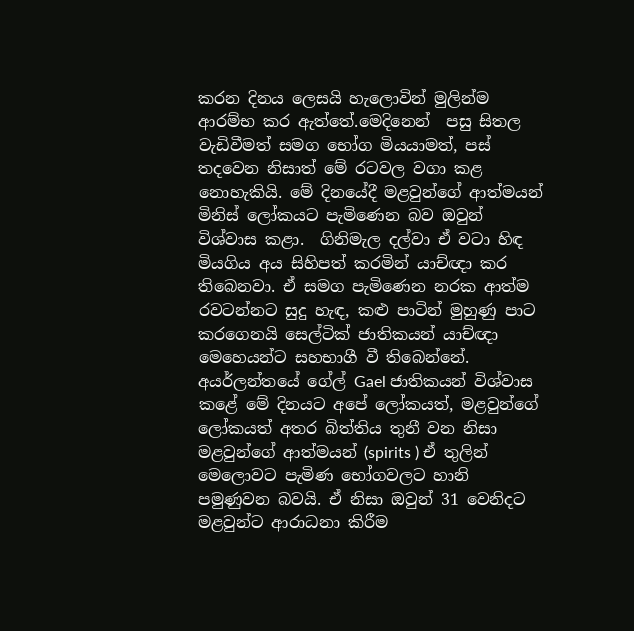කරන දිනය ලෙසයි හැලොවින් මුලින්ම ආරම්භ කර ඇත්තේ.මෙදිනෙන්  පසු සිතල වැඩිවීමත් සමග භෝග මියයාමත්, පස් තදවෙන නිසාත් මේ රටවල වගා කළ නොහැකියි. මේ දිනයේදී මළවුන්ගේ ආත්මයන් මිනිස් ලෝකයට පැමිණෙන බව ඔවුන් විශ්වාස කළා.  ගිනිමැල දල්වා ඒ වටා හිඳ මියගිය අය සිහිපත් කරමින් යාච්ඥා කර තිබෙනවා. ඒ සමග පැමිණෙන නරක ආත්ම රවටන්නට සුදු හැඳ, කළු පාටින් මුහුණු පාට කරගෙනයි සෙල්ටික් ජාතිකයන් යාච්ඥා මෙහෙයන්ට සහභාගී වී තිබෙන්නේ.
අයර්ලන්තයේ ගේල් Gael ජාතිකයන් විශ්වාස කළේ මේ දිනයට අපේ ලෝකයත්, මළවුන්ගේ ලෝකයත් අතර බිත්තිය තුනී වන නිසා මළවුන්ගේ ආත්මයන් (spirits ) ඒ තුලින් මෙලොවට පැමිණ භෝගවලට හානි පමුණුවන බවයි. ඒ නිසා ඔවුන් 31 වෙනිදට මළවුන්ට ආරාධනා කිරීම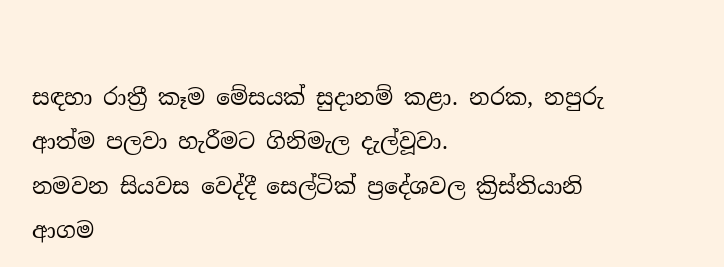සඳහා රාත්‍රී කෑම මේසයක් සුදානම් කළා. නරක, නපුරු ආත්ම පලවා හැරීමට ගිනිමැල දැල්වූවා.
නමවන සියවස වෙද්දී සෙල්ටික් ප්‍රදේශවල ක්‍රිස්තියානි ආගම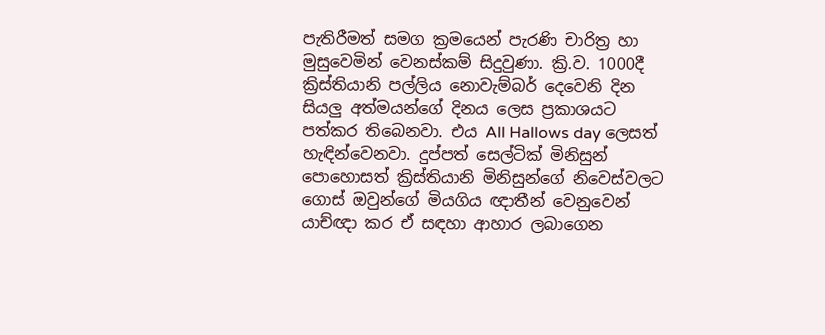පැතිරීමත් සමග ක්‍රමයෙන් පැරණි චාරිත්‍ර හා මුසුවෙමින් වෙනස්කම් සිදුවුණා. ක්‍රි.ව. 1000දී ක්‍රිස්තියානි පල්ලිය නොවැම්බර් දෙවෙනි දින සියලු අත්මයන්ගේ දිනය ලෙස ප්‍රකාශයට පත්කර තිබෙනවා. එය All Hallows day ලෙසත් හැඳින්වෙනවා. දුප්පත් සෙල්ටික් මිනිසුන් පොහොසත් ක්‍රිස්තියානි මිනිසුන්ගේ නිවෙස්වලට ගොස් ඔවුන්ගේ මියගිය ඥාතීන් වෙනුවෙන් යාච්ඥා කර ඒ සඳහා ආහාර ලබාගෙන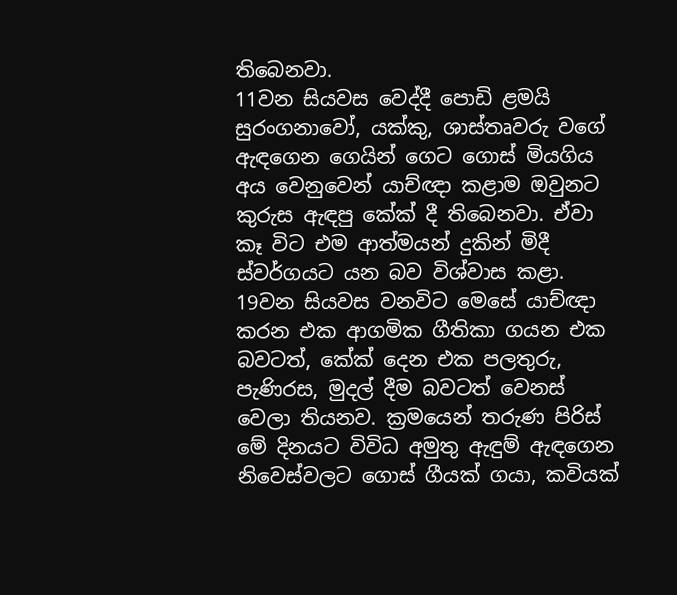තිබෙනවා.
11වන සියවස වෙද්දී පොඩි ළමයි සුරංගනාවෝ, යක්කු, ශාස්තෘවරු වගේ ඇඳගෙන ගෙයින් ගෙට ගොස් මියගිය අය වෙනුවෙන් යාච්ඥා කළාම ඔවුනට කුරුස ඇඳපු කේක් දී තිබෙනවා. ඒවා කෑ විට එම ආත්මයන් දුකින් මිදී ස්වර්ගයට යන බව විශ්වාස කළා.
19වන සියවස වනවිට මෙසේ යාච්ඥා කරන එක ආගමික ගීතිකා ගයන එක බවටත්, කේක් දෙන එක පලතුරු, පැණිරස, මුදල් දීම බවටත් වෙනස් වෙලා තියනව. ක්‍රමයෙන් තරුණ පිරිස් මේ දිනයට විවිධ අමුතු ඇඳුම් ඇඳගෙන නිවෙස්වලට ගොස් ගීයක් ගයා, කවියක්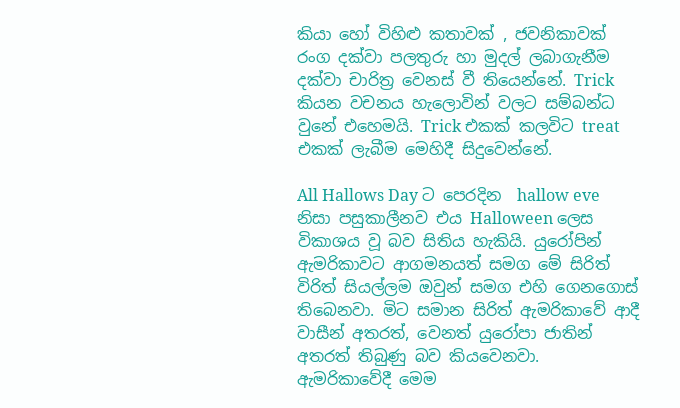කියා හෝ විහිළු කතාවක් , ජවනිකාවක් රංග දක්වා පලතුරු හා මුදල් ලබාගැනීම දක්වා චාරිත්‍ර වෙනස් වී තියෙන්නේ. Trick කියන වචනය හැලොවින් වලට සම්බන්ධ වුනේ එහෙමයි. Trick එකක් කලවිට treat එකක් ලැබීම මෙහිදී සිදුවෙන්නේ.

All Hallows Day ට පෙරදින  hallow eve නිසා පසුකාලීනව එය Halloween ලෙස විකාශය වූ බව සිතිය හැකියි. යුරෝපින් ඇමරිකාවට ආගමනයත් සමග මේ සිරිත් විරිත් සියල්ලම ඔවුන් සමග එහි ගෙනගොස් තිබෙනවා. මිට සමාන සිරිත් ඇමරිකාවේ ආදී වාසීන් අතරත්, වෙනත් යුරෝපා ජාතින් අතරත් තිබුණු බව කියවෙනවා.
ඇමරිකාවේදී මෙම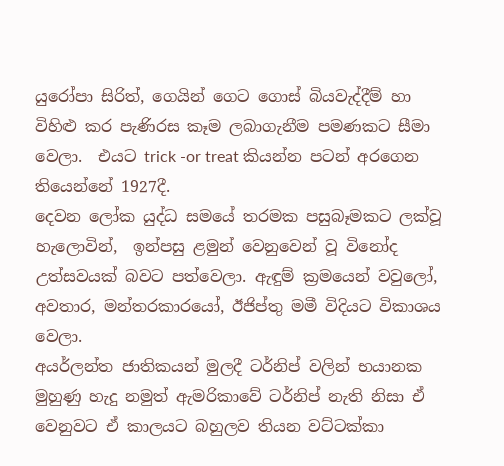යුරෝපා සිරිත්, ගෙයින් ගෙට ගොස් බියවැද්දීම් හා විහිළු කර පැණිරස කෑම ලබාගැනීම පමණකට සීමා වෙලා.  එයට trick -or treat කියන්න පටන් අරගෙන තියෙන්නේ 1927දී.
දෙවන ලෝක යුද්ධ සමයේ තරමක පසුබෑමකට ලක්වූ හැලොවින්,  ඉන්පසු ළමුන් වෙනුවෙන් වූ විනෝද උත්සවයක් බවට පත්වෙලා. ඇඳුම් ක්‍රමයෙන් වවුලෝ, අවතාර, මන්තරකාරයෝ, ඊජිප්තු මමී විදියට විකාශය වෙලා.
අයර්ලන්ත ජාතිකයන් මුලදී ටර්නිප් වලින් භයානක මුහුණු හැදු නමුත් ඇමරිකාවේ ටර්නිප් නැති නිසා ඒ වෙනුවට ඒ කාලයට බහුලව තියන වට්ටක්කා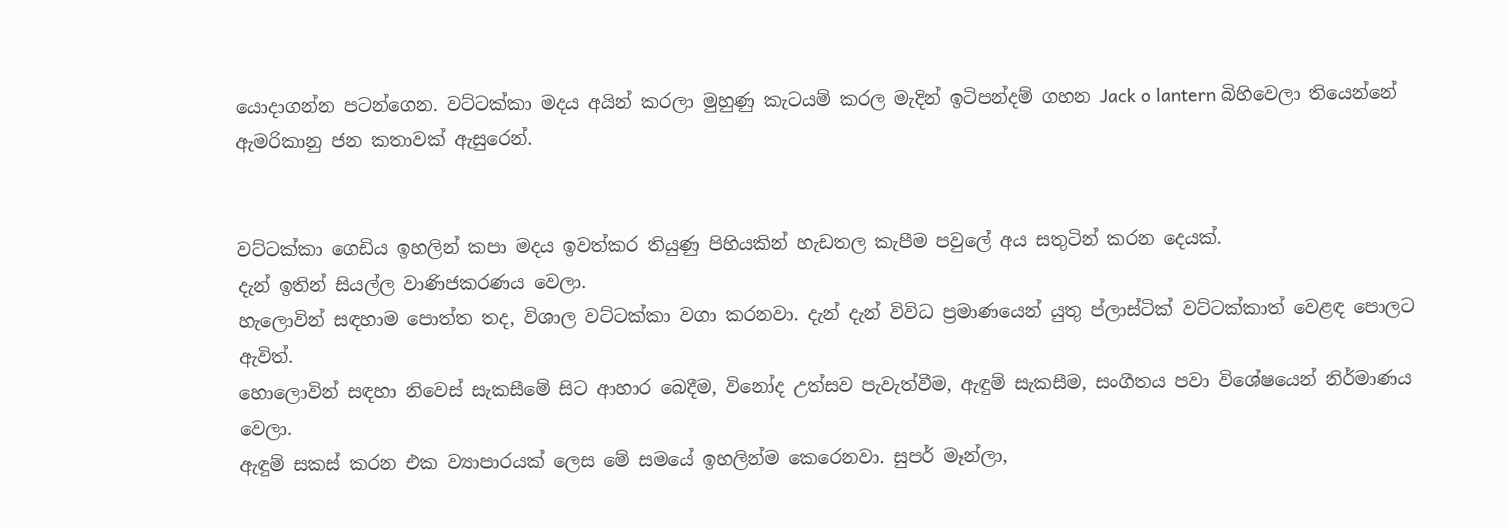යොදාගන්න පටන්ගෙන. වට්ටක්කා මදය අයින් කරලා මුහුණු කැටයම් කරල මැදින් ඉටිපන්දම් ගහන Jack o lantern බිහිවෙලා තියෙන්නේ ඇමරිකානු ජන කතාවක් ඇසුරෙන්.


වට්ටක්කා ගෙඩිය ඉහලින් කපා මදය ඉවත්කර තියුණු පිහියකින් හැඩතල කැපීම පවුලේ අය සතුටින් කරන දෙයක්.
දැන් ඉතින් සියල්ල වාණිජකරණය වෙලා.
හැලොවින් සඳහාම පොත්ත තද, විශාල වට්ටක්කා වගා කරනවා. දැන් දැන් විවිධ ප්‍රමාණයෙන් යුතු ප්ලාස්ටික් වට්ටක්කාත් වෙළඳ පොලට ඇවිත්.
හොලොවින් සඳහා නිවෙස් සැකසීමේ සිට ආහාර බෙදීම, විනෝද උත්සව පැවැත්වීම, ඇඳුම් සැකසීම, සංගීතය පවා විශේෂයෙන් නිර්මාණය වෙලා.
ඇඳුම් සකස් කරන එක ව්‍යාපාරයක් ලෙස මේ සමයේ ඉහලින්ම කෙරෙනවා. සුපර් මෑන්ලා,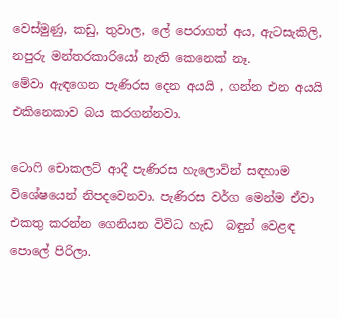වෙස්මුණු, කඩු, තුවාල, ලේ පෙරාගත් අය, ඇටසැකිලි, නපුරු මන්තරකාරියෝ නැති කෙනෙක් නෑ.
මේවා ඇඳගෙන පැණිරස දෙන අයයි , ගන්න එන අයයි එකිනෙකාව බය කරගන්නවා.

ටොෆි චොකලට් ආදී පැණිරස හැලොවින් සඳහාම විශේෂයෙන් නිපදවෙනවා. පැණිරස වර්ග මෙන්ම ඒවා එකතු කරන්න ගෙනියන විවිධ හැඩ  බඳුන් වෙළඳ පොලේ පිරිලා.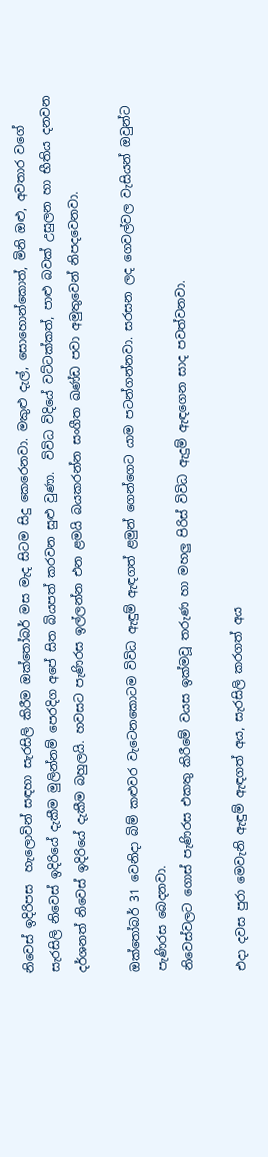නිවෙස් ඉදිරිපස  හැලොවින් සඳහා සැරසිලි කිරීම ඔක්තෝබර් මස මැද සිටම සිදු කෙරෙනවා. මකුළු දැල්, සොහොන්කොත්, මිනි ඔළු, අවතාර වගේ සැරසිලි නිවෙස් ඉදිරියේ දැකීම මුලින්නම් පෙරදිග අපේ සිත බියපත් කරවන සුළු වුණා.  විවිධ විදියේ වට්ටක්කත්, පාළු බවක් උසුලන හා භීතිය දනවන  දර්ශනත් නිවෙස් ඉදිරියේ දැකීම බහුලයි. හවසට පැණිරස ඉල්ලන්න එන ළමයි බයකරන්න සංගීත ඛණ්ඩ පවා අමුතුවෙන් නිපදවෙනවා.

ඔක්තෝබර් 31 වෙනිදා බිම් කළුවර වැටෙනකොටම විවිධ ඇඳුම් ඇඳගත් ළමුන් ගෙන්ගෙට යාම පටන්ගන්නවා. සරසන ලද ගෙවල්වල වැසියන් ඔවුන්ට පැණිරස බෙදනවා.
නිවෙස්වලට ගොස් පැණිරස එකතු කිරීමේ වයස ඉක්මවූ තරුණ හා මහලු පිරිස් විවිධ ඇදුම් ඇඳගෙන සාද පවත්වනවා.

එදා දවස පුරා මෙවැනි ඇඳුම් ඇඳගත් අය, සැරසිලි කරගත් අය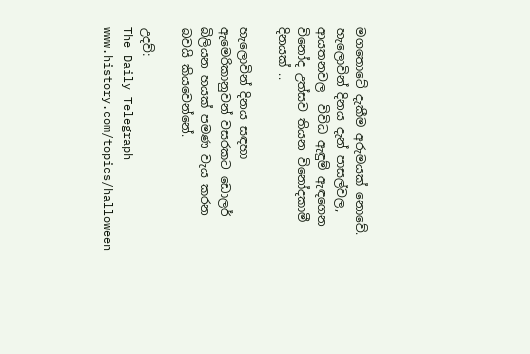මගතොටේ දැකීම අරුමයක් නොවේ. හැලොවින් දිනය දැන් පාසල්වල, ආයතනවල  විවිධ ඇඳුම් ඇඳගෙන විනෝද උත්සව තියන විනෝදකාමී දිනයක් ..

හැලොවින් දිනය සඳහා ඇමෙරිකානුවන් වසරකට ඩොලර් බිලියන හයක් පමණ වැය කරන බවයි කියවෙන්නේ.

උදව්:
The Daily Telegraph
www.history.com/topics/halloween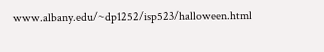www.albany.edu/~dp1252/isp523/halloween.html